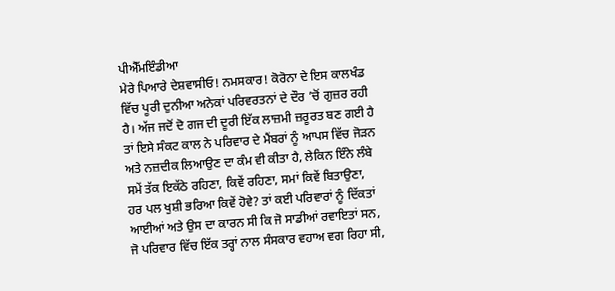ਪੀਐੱਮਇੰਡੀਆ
ਮੇਰੇ ਪਿਆਰੇ ਦੇਸ਼ਵਾਸੀਓ! ਨਮਸਕਾਰ! ਕੋਰੋਨਾ ਦੇ ਇਸ ਕਾਲਖੰਡ ਵਿੱਚ ਪੂਰੀ ਦੁਨੀਆ ਅਨੇਕਾਂ ਪਰਿਵਰਤਨਾਂ ਦੇ ਦੌਰ ’ਚੋਂ ਗੁਜ਼ਰ ਰਹੀ ਹੈ। ਅੱਜ ਜਦੋਂ ਦੋ ਗਜ ਦੀ ਦੂਰੀ ਇੱਕ ਲਾਜ਼ਮੀ ਜ਼ਰੂਰਤ ਬਣ ਗਈ ਹੈ ਤਾਂ ਇਸੇ ਸੰਕਟ ਕਾਲ ਨੇ ਪਰਿਵਾਰ ਦੇ ਮੈਂਬਰਾਂ ਨੂੰ ਆਪਸ ਵਿੱਚ ਜੋੜਨ ਅਤੇ ਨਜ਼ਦੀਕ ਲਿਆਉਣ ਦਾ ਕੰਮ ਵੀ ਕੀਤਾ ਹੈ, ਲੇਕਿਨ ਇੰਨੇ ਲੰਬੇ ਸਮੇਂ ਤੱਕ ਇਕੱਠੇ ਰਹਿਣਾ, ਕਿਵੇਂ ਰਹਿਣਾ, ਸਮਾਂ ਕਿਵੇਂ ਬਿਤਾਉਣਾ, ਹਰ ਪਲ ਖੁਸ਼ੀ ਭਰਿਆ ਕਿਵੇਂ ਹੋਵੇ? ਤਾਂ ਕਈ ਪਰਿਵਾਰਾਂ ਨੂੰ ਦਿੱਕਤਾਂ ਆਈਆਂ ਅਤੇ ਉਸ ਦਾ ਕਾਰਨ ਸੀ ਕਿ ਜੋ ਸਾਡੀਆਂ ਰਵਾਇਤਾਂ ਸਨ, ਜੋ ਪਰਿਵਾਰ ਵਿੱਚ ਇੱਕ ਤਰ੍ਹਾਂ ਨਾਲ ਸੰਸਕਾਰ ਵਹਾਅ ਵਗ ਰਿਹਾ ਸੀ,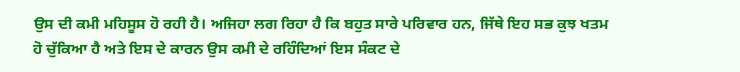ਉਸ ਦੀ ਕਮੀ ਮਹਿਸੂਸ ਹੋ ਰਹੀ ਹੈ। ਅਜਿਹਾ ਲਗ ਰਿਹਾ ਹੈ ਕਿ ਬਹੁਤ ਸਾਰੇ ਪਰਿਵਾਰ ਹਨ, ਜਿੱਥੇ ਇਹ ਸਭ ਕੁਝ ਖਤਮ ਹੋ ਚੁੱਕਿਆ ਹੈ ਅਤੇ ਇਸ ਦੇ ਕਾਰਨ ਉਸ ਕਮੀ ਦੇ ਰਹਿੰਦਿਆਂ ਇਸ ਸੰਕਟ ਦੇ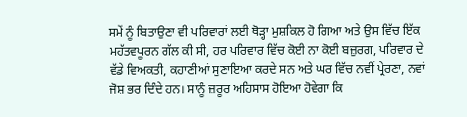ਸਮੇਂ ਨੂੰ ਬਿਤਾਉਣਾ ਵੀ ਪਰਿਵਾਰਾਂ ਲਈ ਥੋੜ੍ਹਾ ਮੁਸ਼ਕਿਲ ਹੋ ਗਿਆ ਅਤੇ ਉਸ ਵਿੱਚ ਇੱਕ ਮਹੱਤਵਪੂਰਨ ਗੱਲ ਕੀ ਸੀ, ਹਰ ਪਰਿਵਾਰ ਵਿੱਚ ਕੋਈ ਨਾ ਕੋਈ ਬਜ਼ੁਰਗ, ਪਰਿਵਾਰ ਦੇ ਵੱਡੇ ਵਿਅਕਤੀ, ਕਹਾਣੀਆਂ ਸੁਣਾਇਆ ਕਰਦੇ ਸਨ ਅਤੇ ਘਰ ਵਿੱਚ ਨਵੀਂ ਪ੍ਰੇਰਣਾ, ਨਵਾਂ ਜੋਸ਼ ਭਰ ਦਿੰਦੇ ਹਨ। ਸਾਨੂੰ ਜ਼ਰੂਰ ਅਹਿਸਾਸ ਹੋਇਆ ਹੋਵੇਗਾ ਕਿ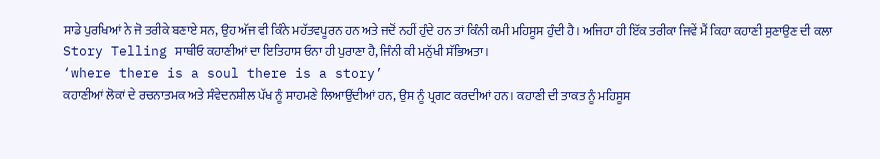ਸਾਡੇ ਪੁਰਖਿਆਂ ਨੇ ਜੋ ਤਰੀਕੇ ਬਣਾਏ ਸਨ, ਉਹ ਅੱਜ ਵੀ ਕਿੰਨੇ ਮਹੱਤਵਪੂਰਨ ਹਨ ਅਤੇ ਜਦੋਂ ਨਹੀਂ ਹੁੰਦੇ ਹਨ ਤਾਂ ਕਿੰਨੀ ਕਮੀ ਮਹਿਸੂਸ ਹੁੰਦੀ ਹੈ। ਅਜਿਹਾ ਹੀ ਇੱਕ ਤਰੀਕਾ ਜਿਵੇਂ ਮੈਂ ਕਿਹਾ ਕਹਾਣੀ ਸੁਣਾਉਣ ਦੀ ਕਲਾ Story Telling ਸਾਥੀਓ ਕਹਾਣੀਆਂ ਦਾ ਇਤਿਹਾਸ ਓਨਾ ਹੀ ਪੁਰਾਣਾ ਹੈ, ਜਿੰਨੀ ਕੀ ਮਨੁੱਖੀ ਸੱਭਿਅਤਾ।
‘where there is a soul there is a story’
ਕਹਾਣੀਆਂ ਲੋਕਾਂ ਦੇ ਰਚਨਾਤਮਕ ਅਤੇ ਸੰਵੇਦਨਸ਼ੀਲ ਪੱਖ ਨੂੰ ਸਾਹਮਣੇ ਲਿਆਉਂਦੀਆਂ ਹਨ, ਉਸ ਨੂੰ ਪ੍ਰਗਟ ਕਰਦੀਆਂ ਹਨ। ਕਹਾਣੀ ਦੀ ਤਾਕਤ ਨੂੰ ਮਹਿਸੂਸ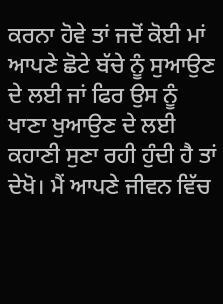ਕਰਨਾ ਹੋਵੇ ਤਾਂ ਜਦੋਂ ਕੋਈ ਮਾਂ ਆਪਣੇ ਛੋਟੇ ਬੱਚੇ ਨੂੰ ਸੁਆਉਣ ਦੇ ਲਈ ਜਾਂ ਫਿਰ ਉਸ ਨੂੰ ਖਾਣਾ ਖੁਆਉਣ ਦੇ ਲਈ ਕਹਾਣੀ ਸੁਣਾ ਰਹੀ ਹੁੰਦੀ ਹੈ ਤਾਂ ਦੇਖੋ। ਮੈਂ ਆਪਣੇ ਜੀਵਨ ਵਿੱਚ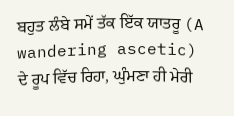ਬਹੁਤ ਲੰਬੇ ਸਮੇਂ ਤੱਕ ਇੱਕ ਯਾਤਰੂ (A wandering ascetic) ਦੇ ਰੂਪ ਵਿੱਚ ਰਿਹਾ, ਘੁੰਮਣਾ ਹੀ ਮੇਰੀ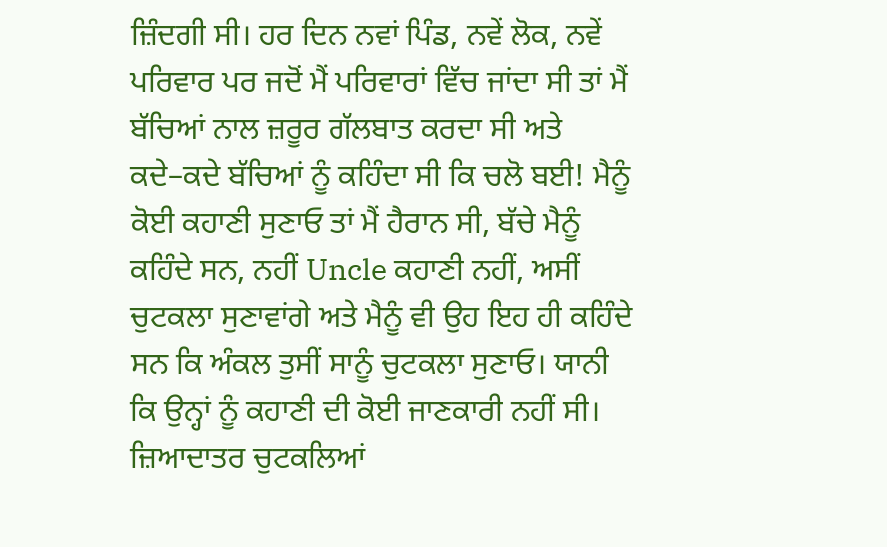ਜ਼ਿੰਦਗੀ ਸੀ। ਹਰ ਦਿਨ ਨਵਾਂ ਪਿੰਡ, ਨਵੇਂ ਲੋਕ, ਨਵੇਂ ਪਰਿਵਾਰ ਪਰ ਜਦੋਂ ਮੈਂ ਪਰਿਵਾਰਾਂ ਵਿੱਚ ਜਾਂਦਾ ਸੀ ਤਾਂ ਮੈਂ ਬੱਚਿਆਂ ਨਾਲ ਜ਼ਰੂਰ ਗੱਲਬਾਤ ਕਰਦਾ ਸੀ ਅਤੇ ਕਦੇ–ਕਦੇ ਬੱਚਿਆਂ ਨੂੰ ਕਹਿੰਦਾ ਸੀ ਕਿ ਚਲੋ ਬਈ! ਮੈਨੂੰ ਕੋਈ ਕਹਾਣੀ ਸੁਣਾਓ ਤਾਂ ਮੈਂ ਹੈਰਾਨ ਸੀ, ਬੱਚੇ ਮੈਨੂੰ ਕਹਿੰਦੇ ਸਨ, ਨਹੀਂ Uncle ਕਹਾਣੀ ਨਹੀਂ, ਅਸੀਂ ਚੁਟਕਲਾ ਸੁਣਾਵਾਂਗੇ ਅਤੇ ਮੈਨੂੰ ਵੀ ਉਹ ਇਹ ਹੀ ਕਹਿੰਦੇ ਸਨ ਕਿ ਅੰਕਲ ਤੁਸੀਂ ਸਾਨੂੰ ਚੁਟਕਲਾ ਸੁਣਾਓ। ਯਾਨੀ ਕਿ ਉਨ੍ਹਾਂ ਨੂੰ ਕਹਾਣੀ ਦੀ ਕੋਈ ਜਾਣਕਾਰੀ ਨਹੀਂ ਸੀ। ਜ਼ਿਆਦਾਤਰ ਚੁਟਕਲਿਆਂ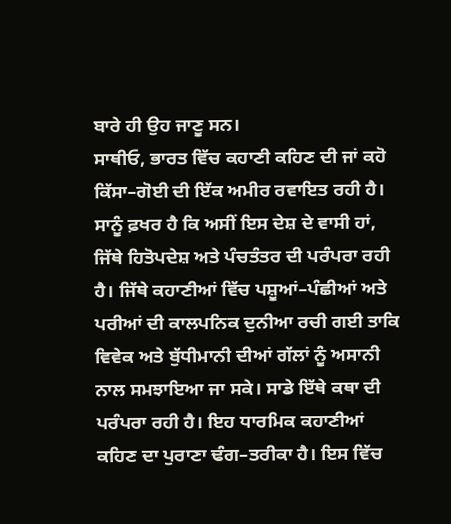ਬਾਰੇ ਹੀ ਉਹ ਜਾਣੂ ਸਨ।
ਸਾਥੀਓ, ਭਾਰਤ ਵਿੱਚ ਕਹਾਣੀ ਕਹਿਣ ਦੀ ਜਾਂ ਕਹੋ ਕਿੱਸਾ–ਗੋਈ ਦੀ ਇੱਕ ਅਮੀਰ ਰਵਾਇਤ ਰਹੀ ਹੈ। ਸਾਨੂੰ ਫ਼ਖਰ ਹੈ ਕਿ ਅਸੀਂ ਇਸ ਦੇਸ਼ ਦੇ ਵਾਸੀ ਹਾਂ, ਜਿੱਥੇ ਹਿਤੋਪਦੇਸ਼ ਅਤੇ ਪੰਚਤੰਤਰ ਦੀ ਪਰੰਪਰਾ ਰਹੀ ਹੈ। ਜਿੱਥੇ ਕਹਾਣੀਆਂ ਵਿੱਚ ਪਸ਼ੂਆਂ–ਪੰਛੀਆਂ ਅਤੇ ਪਰੀਆਂ ਦੀ ਕਾਲਪਨਿਕ ਦੁਨੀਆ ਰਚੀ ਗਈ ਤਾਕਿ ਵਿਵੇਕ ਅਤੇ ਬੁੱਧੀਮਾਨੀ ਦੀਆਂ ਗੱਲਾਂ ਨੂੰ ਅਸਾਨੀ ਨਾਲ ਸਮਝਾਇਆ ਜਾ ਸਕੇ। ਸਾਡੇ ਇੱਥੇ ਕਥਾ ਦੀ ਪਰੰਪਰਾ ਰਹੀ ਹੈ। ਇਹ ਧਾਰਮਿਕ ਕਹਾਣੀਆਂ ਕਹਿਣ ਦਾ ਪੁਰਾਣਾ ਢੰਗ–ਤਰੀਕਾ ਹੈ। ਇਸ ਵਿੱਚ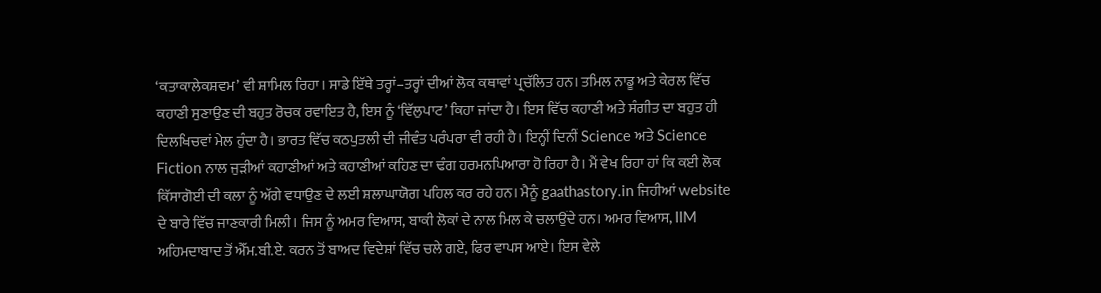‘ਕਤਾਕਾਲੇਕਸ਼ਵਮ’ ਵੀ ਸ਼ਾਮਿਲ ਰਿਹਾ। ਸਾਡੇ ਇੱਥੇ ਤਰ੍ਹਾਂ–ਤਰ੍ਹਾਂ ਦੀਆਂ ਲੋਕ ਕਥਾਵਾਂ ਪ੍ਰਚੱਲਿਤ ਹਨ। ਤਮਿਲ ਨਾਡੂ ਅਤੇ ਕੇਰਲ ਵਿੱਚ ਕਹਾਣੀ ਸੁਣਾਉਣ ਦੀ ਬਹੁਤ ਰੋਚਕ ਰਵਾਇਤ ਹੈ, ਇਸ ਨੂੰ ‘ਵਿੱਲੁਪਾਟ’ ਕਿਹਾ ਜਾਂਦਾ ਹੈ। ਇਸ ਵਿੱਚ ਕਹਾਣੀ ਅਤੇ ਸੰਗੀਤ ਦਾ ਬਹੁਤ ਹੀ ਦਿਲਖਿਚਵਾਂ ਮੇਲ ਹੁੰਦਾ ਹੈ। ਭਾਰਤ ਵਿੱਚ ਕਠਪੁਤਲੀ ਦੀ ਜੀਵੰਤ ਪਰੰਪਰਾ ਵੀ ਰਹੀ ਹੈ। ਇਨ੍ਹੀਂ ਦਿਨੀਂ Science ਅਤੇ Science Fiction ਨਾਲ ਜੁੜੀਆਂ ਕਹਾਣੀਆਂ ਅਤੇ ਕਹਾਣੀਆਂ ਕਹਿਣ ਦਾ ਢੰਗ ਹਰਮਨਪਿਆਰਾ ਹੋ ਰਿਹਾ ਹੈ। ਮੈਂ ਵੇਖ ਰਿਹਾ ਹਾਂ ਕਿ ਕਈ ਲੋਕ ਕਿੱਸਾਗੋਈ ਦੀ ਕਲਾ ਨੂੰ ਅੱਗੇ ਵਧਾਉਣ ਦੇ ਲਈ ਸ਼ਲਾਘਾਯੋਗ ਪਹਿਲ ਕਰ ਰਹੇ ਹਨ। ਮੈਨੂੰ gaathastory.in ਜਿਹੀਆਂ website ਦੇ ਬਾਰੇ ਵਿੱਚ ਜਾਣਕਾਰੀ ਮਿਲੀ। ਜਿਸ ਨੂੰ ਅਮਰ ਵਿਆਸ, ਬਾਕੀ ਲੋਕਾਂ ਦੇ ਨਾਲ ਮਿਲ ਕੇ ਚਲਾਉਂਦੇ ਹਨ। ਅਮਰ ਵਿਆਸ, IIM ਅਹਿਮਦਾਬਾਦ ਤੋਂ ਐੱਮ.ਬੀ.ਏ. ਕਰਨ ਤੋਂ ਬਾਅਦ ਵਿਦੇਸ਼ਾਂ ਵਿੱਚ ਚਲੇ ਗਏ, ਫਿਰ ਵਾਪਸ ਆਏ। ਇਸ ਵੇਲੇ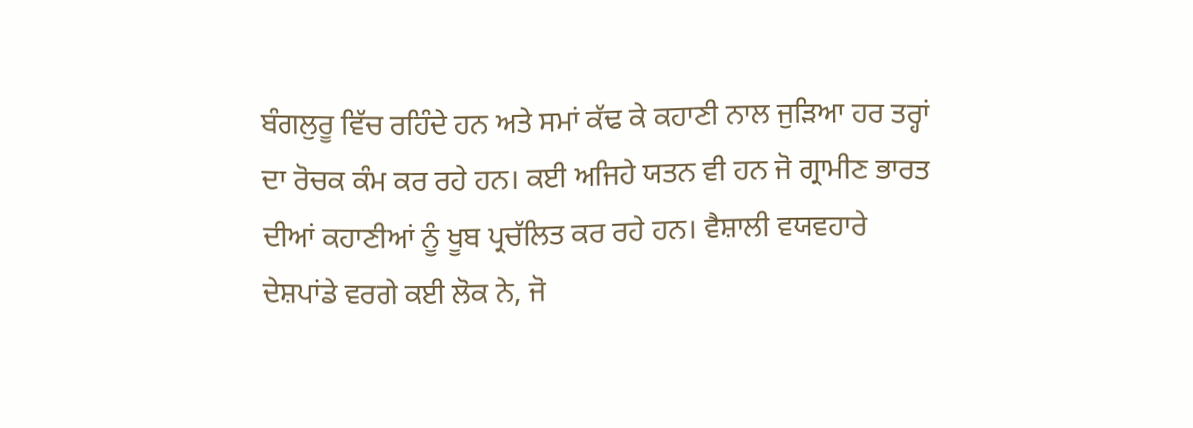ਬੰਗਲੁਰੂ ਵਿੱਚ ਰਹਿੰਦੇ ਹਨ ਅਤੇ ਸਮਾਂ ਕੱਢ ਕੇ ਕਹਾਣੀ ਨਾਲ ਜੁੜਿਆ ਹਰ ਤਰ੍ਹਾਂ ਦਾ ਰੋਚਕ ਕੰਮ ਕਰ ਰਹੇ ਹਨ। ਕਈ ਅਜਿਹੇ ਯਤਨ ਵੀ ਹਨ ਜੋ ਗ੍ਰਾਮੀਣ ਭਾਰਤ ਦੀਆਂ ਕਹਾਣੀਆਂ ਨੂੰ ਖੂਬ ਪ੍ਰਚੱਲਿਤ ਕਰ ਰਹੇ ਹਨ। ਵੈਸ਼ਾਲੀ ਵਯਵਹਾਰੇ ਦੇਸ਼ਪਾਂਡੇ ਵਰਗੇ ਕਈ ਲੋਕ ਨੇ, ਜੋ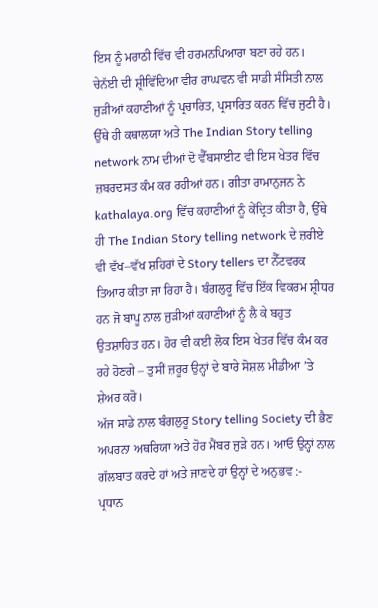ਇਸ ਨੂੰ ਮਰਾਠੀ ਵਿੱਚ ਵੀ ਹਰਮਨਪਿਆਰਾ ਬਣਾ ਰਹੇ ਹਨ।
ਚੇਨੱਈ ਦੀ ਸ਼੍ਰੀਵਿੱਦਿਆ ਵੀਰ ਰਾਘਵਨ ਵੀ ਸਾਡੀ ਸੰਸਿਤੀ ਨਾਲ ਜੁੜੀਆਂ ਕਹਾਣੀਆਂ ਨੂੰ ਪ੍ਰਚਾਰਿਤ, ਪ੍ਰਸਾਰਿਤ ਕਰਨ ਵਿੱਚ ਜੁਟੀ ਹੈ। ਉੱਥੇ ਹੀ ਕਥਾਲਯਾ ਅਤੇ The Indian Story telling network ਨਾਮ ਦੀਆਂ ਦੋ ਵੈੱਬਸਾਈਟ ਵੀ ਇਸ ਖੇਤਰ ਵਿੱਚ ਜ਼ਬਰਦਸਤ ਕੰਮ ਕਰ ਰਹੀਆਂ ਹਨ। ਗੀਤਾ ਰਾਮਾਨੁਜਨ ਨੇ kathalaya.org ਵਿੱਚ ਕਹਾਣੀਆਂ ਨੂੰ ਕੇਂਦ੍ਰਿਤ ਕੀਤਾ ਹੈ, ਉੱਥੇ ਹੀ The Indian Story telling network ਦੇ ਜ਼ਰੀਏ ਵੀ ਵੱਖ–ਵੱਖ ਸ਼ਹਿਰਾਂ ਦੇ Story tellers ਦਾ ਨੈੱਟਵਰਕ ਤਿਆਰ ਕੀਤਾ ਜਾ ਰਿਹਾ ਹੈ। ਬੰਗਲੁਰੂ ਵਿੱਚ ਇੱਕ ਵਿਕਰਮ ਸ਼੍ਰੀਧਰ ਹਨ ਜੋ ਬਾਪੂ ਨਾਲ ਜੁੜੀਆਂ ਕਹਾਣੀਆਂ ਨੂੰ ਲੈ ਕੇ ਬਹੁਤ ਉਤਸ਼ਾਹਿਤ ਹਨ। ਹੋਰ ਵੀ ਕਈ ਲੋਕ ਇਸ ਖੇਤਰ ਵਿੱਚ ਕੰਮ ਕਰ ਰਹੇ ਹੋਣਗੇ – ਤੁਸੀਂ ਜ਼ਰੂਰ ਉਨ੍ਹਾਂ ਦੇ ਬਾਰੇ ਸੋਸ਼ਲ ਮੀਡੀਆ ’ਤੇ ਸ਼ੇਅਰ ਕਰੋ।
ਅੱਜ ਸਾਡੇ ਨਾਲ ਬੰਗਲੁਰੂ Story telling Society ਦੀ ਭੈਣ ਅਪਰਨਾ ਅਥਰਿਯਾ ਅਤੇ ਹੋਰ ਮੈਂਬਰ ਜੁੜੇ ਹਨ। ਆਓ ਉਨ੍ਹਾਂ ਨਾਲ ਗੱਲਬਾਤ ਕਰਦੇ ਹਾਂ ਅਤੇ ਜਾਣਦੇ ਹਾਂ ਉਨ੍ਹਾਂ ਦੇ ਅਨੁਭਵ :-
ਪ੍ਰਧਾਨ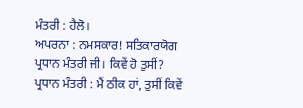ਮੰਤਰੀ : ਹੈਲੋ।
ਅਪਰਨਾ : ਨਮਸਕਾਰ! ਸਤਿਕਾਰਯੋਗ ਪ੍ਰਧਾਨ ਮੰਤਰੀ ਜੀ। ਕਿਵੇਂ ਹੋ ਤੁਸੀਂ?
ਪ੍ਰਧਾਨ ਮੰਤਰੀ : ਮੈਂ ਠੀਕ ਹਾਂ, ਤੁਸੀਂ ਕਿਵੇਂ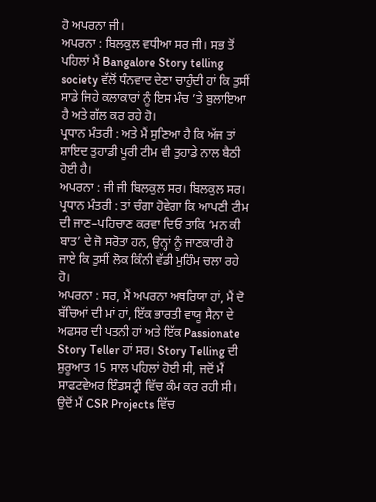ਹੋ ਅਪਰਨਾ ਜੀ।
ਅਪਰਨਾ : ਬਿਲਕੁਲ ਵਧੀਆ ਸਰ ਜੀ। ਸਭ ਤੋਂ ਪਹਿਲਾਂ ਮੈਂ Bangalore Story telling society ਵੱਲੋਂ ਧੰਨਵਾਦ ਦੇਣਾ ਚਾਹੁੰਦੀ ਹਾਂ ਕਿ ਤੁਸੀਂ ਸਾਡੇ ਜਿਹੇ ਕਲਾਕਾਰਾਂ ਨੂੰ ਇਸ ਮੰਚ ’ਤੇ ਬੁਲਾਇਆ ਹੈ ਅਤੇ ਗੱਲ ਕਰ ਰਹੇ ਹੋ।
ਪ੍ਰਧਾਨ ਮੰਤਰੀ : ਅਤੇ ਮੈਂ ਸੁਣਿਆ ਹੈ ਕਿ ਅੱਜ ਤਾਂ ਸ਼ਾਇਦ ਤੁਹਾਡੀ ਪੂਰੀ ਟੀਮ ਵੀ ਤੁਹਾਡੇ ਨਾਲ ਬੈਠੀ ਹੋਈ ਹੈ।
ਅਪਰਨਾ : ਜੀ ਜੀ ਬਿਲਕੁਲ ਸਰ। ਬਿਲਕੁਲ ਸਰ।
ਪ੍ਰਧਾਨ ਮੰਤਰੀ : ਤਾਂ ਚੰਗਾ ਹੋਵੇਗਾ ਕਿ ਆਪਣੀ ਟੀਮ ਦੀ ਜਾਣ–ਪਹਿਚਾਣ ਕਰਵਾ ਦਿਓ ਤਾਕਿ ‘ਮਨ ਕੀ ਬਾਤ’ ਦੇ ਜੋ ਸਰੋਤਾ ਹਨ, ਉਨ੍ਹਾਂ ਨੂੰ ਜਾਣਕਾਰੀ ਹੋ ਜਾਏ ਕਿ ਤੁਸੀਂ ਲੋਕ ਕਿੰਨੀ ਵੱਡੀ ਮੁਹਿੰਮ ਚਲਾ ਰਹੇ ਹੋ।
ਅਪਰਨਾ : ਸਰ, ਮੈਂ ਅਪਰਨਾ ਅਥਰਿਯਾ ਹਾਂ, ਮੈਂ ਦੋ ਬੱਚਿਆਂ ਦੀ ਮਾਂ ਹਾਂ, ਇੱਕ ਭਾਰਤੀ ਵਾਯੂ ਸੈਨਾ ਦੇ ਅਫਸਰ ਦੀ ਪਤਨੀ ਹਾਂ ਅਤੇ ਇੱਕ Passionate Story Teller ਹਾਂ ਸਰ। Story Telling ਦੀ ਸ਼ੁਰੂਆਤ 15 ਸਾਲ ਪਹਿਲਾਂ ਹੋਈ ਸੀ, ਜਦੋਂ ਮੈਂ ਸਾਫਟਵੇਅਰ ਇੰਡਸਟ੍ਰੀ ਵਿੱਚ ਕੰਮ ਕਰ ਰਹੀ ਸੀ। ਉਦੋਂ ਮੈਂ CSR Projects ਵਿੱਚ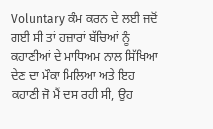Voluntary ਕੰਮ ਕਰਨ ਦੇ ਲਈ ਜਦੋਂ ਗਈ ਸੀ ਤਾਂ ਹਜ਼ਾਰਾਂ ਬੱਚਿਆਂ ਨੂੰ ਕਹਾਣੀਆਂ ਦੇ ਮਾਧਿਅਮ ਨਾਲ ਸਿੱਖਿਆ ਦੇਣ ਦਾ ਮੌਕਾ ਮਿਲਿਆ ਅਤੇ ਇਹ ਕਹਾਣੀ ਜੋ ਮੈਂ ਦਸ ਰਹੀ ਸੀ, ਉਹ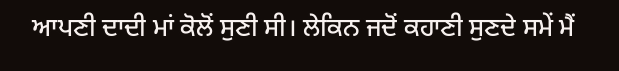ਆਪਣੀ ਦਾਦੀ ਮਾਂ ਕੋਲੋਂ ਸੁਣੀ ਸੀ। ਲੇਕਿਨ ਜਦੋਂ ਕਹਾਣੀ ਸੁਣਦੇ ਸਮੇਂ ਮੈਂ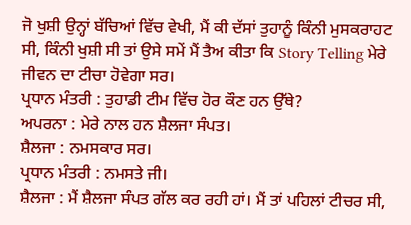ਜੋ ਖੁਸ਼ੀ ਉਨ੍ਹਾਂ ਬੱਚਿਆਂ ਵਿੱਚ ਵੇਖੀ, ਮੈਂ ਕੀ ਦੱਸਾਂ ਤੁਹਾਨੂੰ ਕਿੰਨੀ ਮੁਸਕਰਾਹਟ ਸੀ, ਕਿੰਨੀ ਖੁਸ਼ੀ ਸੀ ਤਾਂ ਉਸੇ ਸਮੇਂ ਮੈਂ ਤੈਅ ਕੀਤਾ ਕਿ Story Telling ਮੇਰੇ ਜੀਵਨ ਦਾ ਟੀਚਾ ਹੋਵੇਗਾ ਸਰ।
ਪ੍ਰਧਾਨ ਮੰਤਰੀ : ਤੁਹਾਡੀ ਟੀਮ ਵਿੱਚ ਹੋਰ ਕੌਣ ਹਨ ਉੱਥੇ?
ਅਪਰਨਾ : ਮੇਰੇ ਨਾਲ ਹਨ ਸ਼ੈਲਜਾ ਸੰਪਤ।
ਸ਼ੈਲਜਾ : ਨਮਸਕਾਰ ਸਰ।
ਪ੍ਰਧਾਨ ਮੰਤਰੀ : ਨਮਸਤੇ ਜੀ।
ਸ਼ੈਲਜਾ : ਮੈਂ ਸ਼ੈਲਜਾ ਸੰਪਤ ਗੱਲ ਕਰ ਰਹੀ ਹਾਂ। ਮੈਂ ਤਾਂ ਪਹਿਲਾਂ ਟੀਚਰ ਸੀ,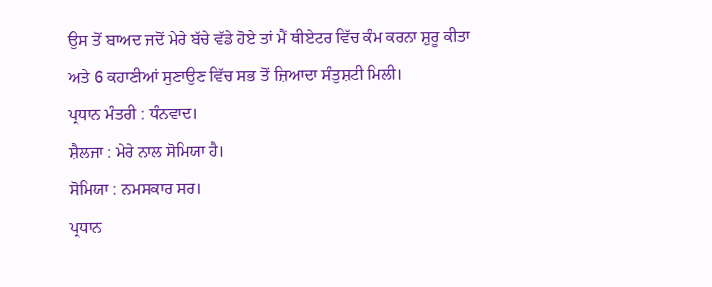ਉਸ ਤੋਂ ਬਾਅਦ ਜਦੋਂ ਮੇਰੇ ਬੱਚੇ ਵੱਡੇ ਹੋਏ ਤਾਂ ਮੈਂ ਥੀਏਟਰ ਵਿੱਚ ਕੰਮ ਕਰਨਾ ਸ਼ੁਰੂ ਕੀਤਾ ਅਤੇ 6 ਕਹਾਣੀਆਂ ਸੁਣਾਉਣ ਵਿੱਚ ਸਭ ਤੋਂ ਜ਼ਿਆਦਾ ਸੰਤੁਸ਼ਟੀ ਮਿਲੀ।
ਪ੍ਰਧਾਨ ਮੰਤਰੀ : ਧੰਨਵਾਦ।
ਸ਼ੈਲਜਾ : ਮੇਰੇ ਨਾਲ ਸੋਮਿਯਾ ਹੈ।
ਸੋਮਿਯਾ : ਨਮਸਕਾਰ ਸਰ।
ਪ੍ਰਧਾਨ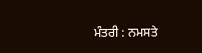ਮੰਤਰੀ : ਨਮਸਤੇ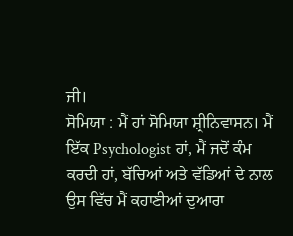ਜੀ।
ਸੋਮਿਯਾ : ਮੈਂ ਹਾਂ ਸੋਮਿਯਾ ਸ਼੍ਰੀਨਿਵਾਸਨ। ਮੈਂ ਇੱਕ Psychologist ਹਾਂ, ਮੈਂ ਜਦੋਂ ਕੰਮ ਕਰਦੀ ਹਾਂ, ਬੱਚਿਆਂ ਅਤੇ ਵੱਡਿਆਂ ਦੇ ਨਾਲ ਉਸ ਵਿੱਚ ਮੈਂ ਕਹਾਣੀਆਂ ਦੁਆਰਾ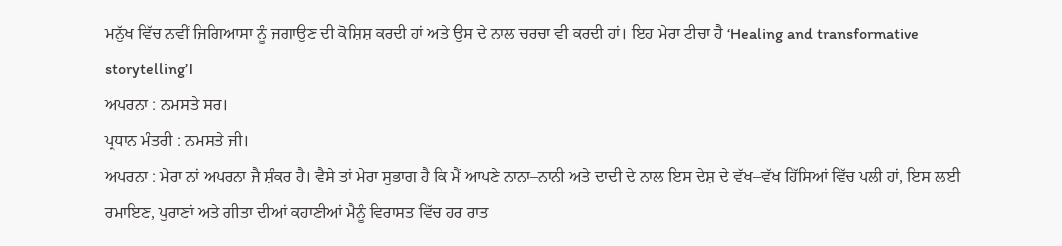ਮਨੁੱਖ ਵਿੱਚ ਨਵੀਂ ਜਿਗਿਆਸਾ ਨੂੰ ਜਗਾਉਣ ਦੀ ਕੋਸ਼ਿਸ਼ ਕਰਦੀ ਹਾਂ ਅਤੇ ਉਸ ਦੇ ਨਾਲ ਚਰਚਾ ਵੀ ਕਰਦੀ ਹਾਂ। ਇਹ ਮੇਰਾ ਟੀਚਾ ਹੈ ‘Healing and transformative storytelling’।
ਅਪਰਨਾ : ਨਮਸਤੇ ਸਰ।
ਪ੍ਰਧਾਨ ਮੰਤਰੀ : ਨਮਸਤੇ ਜੀ।
ਅਪਰਨਾ : ਮੇਰਾ ਨਾਂ ਅਪਰਨਾ ਜੈ ਸ਼ੰਕਰ ਹੈ। ਵੈਸੇ ਤਾਂ ਮੇਰਾ ਸੁਭਾਗ ਹੈ ਕਿ ਮੈਂ ਆਪਣੇ ਨਾਨਾ–ਨਾਨੀ ਅਤੇ ਦਾਦੀ ਦੇ ਨਾਲ ਇਸ ਦੇਸ਼ ਦੇ ਵੱਖ–ਵੱਖ ਹਿੱਸਿਆਂ ਵਿੱਚ ਪਲੀ ਹਾਂ, ਇਸ ਲਈ ਰਮਾਇਣ, ਪੁਰਾਣਾਂ ਅਤੇ ਗੀਤਾ ਦੀਆਂ ਕਹਾਣੀਆਂ ਮੈਨੂੰ ਵਿਰਾਸਤ ਵਿੱਚ ਹਰ ਰਾਤ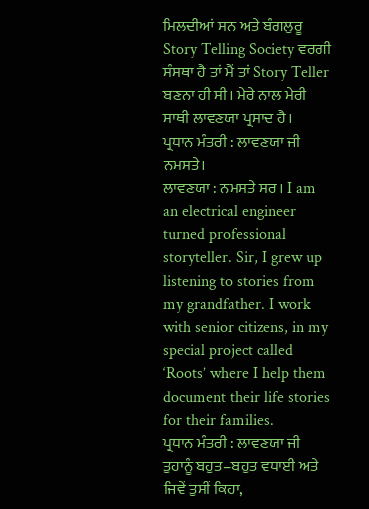ਮਿਲਦੀਆਂ ਸਨ ਅਤੇ ਬੰਗਲੁਰੂ Story Telling Society ਵਰਗੀ ਸੰਸਥਾ ਹੈ ਤਾਂ ਮੈਂ ਤਾਂ Story Teller ਬਣਨਾ ਹੀ ਸੀ। ਮੇਰੇ ਨਾਲ ਮੇਰੀ ਸਾਥੀ ਲਾਵਣਯਾ ਪ੍ਰਸਾਦ ਹੈ।
ਪ੍ਰਧਾਨ ਮੰਤਰੀ : ਲਾਵਣਯਾ ਜੀ ਨਮਸਤੇ।
ਲਾਵਣਯਾ : ਨਮਸਤੇ ਸਰ। I am an electrical engineer turned professional storyteller. Sir, I grew up listening to stories from my grandfather. I work with senior citizens, in my special project called ‘Roots’ where I help them document their life stories for their families.
ਪ੍ਰਧਾਨ ਮੰਤਰੀ : ਲਾਵਣਯਾ ਜੀ ਤੁਹਾਨੂੰ ਬਹੁਤ–ਬਹੁਤ ਵਧਾਈ ਅਤੇ ਜਿਵੇਂ ਤੁਸੀਂ ਕਿਹਾ,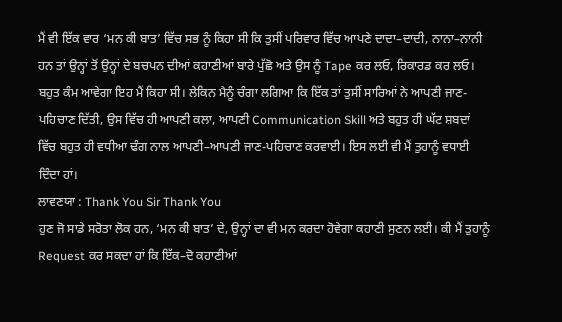ਮੈਂ ਵੀ ਇੱਕ ਵਾਰ ‘ਮਨ ਕੀ ਬਾਤ’ ਵਿੱਚ ਸਭ ਨੂੰ ਕਿਹਾ ਸੀ ਕਿ ਤੁਸੀਂ ਪਰਿਵਾਰ ਵਿੱਚ ਆਪਣੇ ਦਾਦਾ–ਦਾਦੀ, ਨਾਨਾ–ਨਾਨੀ ਹਨ ਤਾਂ ਉਨ੍ਹਾਂ ਤੋਂ ਉਨ੍ਹਾਂ ਦੇ ਬਚਪਨ ਦੀਆਂ ਕਹਾਣੀਆਂ ਬਾਰੇ ਪੁੱਛੋ ਅਤੇ ਉਸ ਨੂੰ Tape ਕਰ ਲਓ, ਰਿਕਾਰਡ ਕਰ ਲਓ। ਬਹੁਤ ਕੰਮ ਆਵੇਗਾ ਇਹ ਮੈਂ ਕਿਹਾ ਸੀ। ਲੇਕਿਨ ਮੈਨੂੰ ਚੰਗਾ ਲਗਿਆ ਕਿ ਇੱਕ ਤਾਂ ਤੁਸੀਂ ਸਾਰਿਆਂ ਨੇ ਆਪਣੀ ਜਾਣ-ਪਹਿਚਾਣ ਦਿੱਤੀ, ਉਸ ਵਿੱਚ ਹੀ ਆਪਣੀ ਕਲਾ, ਆਪਣੀ Communication Skill ਅਤੇ ਬਹੁਤ ਹੀ ਘੱਟ ਸ਼ਬਦਾਂ ਵਿੱਚ ਬਹੁਤ ਹੀ ਵਧੀਆ ਢੰਗ ਨਾਲ ਆਪਣੀ–ਆਪਣੀ ਜਾਣ-ਪਹਿਚਾਣ ਕਰਵਾਈ। ਇਸ ਲਈ ਵੀ ਮੈਂ ਤੁਹਾਨੂੰ ਵਧਾਈ ਦਿੰਦਾ ਹਾਂ।
ਲਾਵਣਯਾ : Thank You Sir Thank You
ਹੁਣ ਜੋ ਸਾਡੇ ਸਰੋਤਾ ਲੋਕ ਹਨ, ‘ਮਨ ਕੀ ਬਾਤ’ ਦੇ, ਉਨ੍ਹਾਂ ਦਾ ਵੀ ਮਨ ਕਰਦਾ ਹੋਵੇਗਾ ਕਹਾਣੀ ਸੁਣਨ ਲਈ। ਕੀ ਮੈਂ ਤੁਹਾਨੂੰ Request ਕਰ ਸਕਦਾ ਹਾਂ ਕਿ ਇੱਕ–ਦੋ ਕਹਾਣੀਆਂ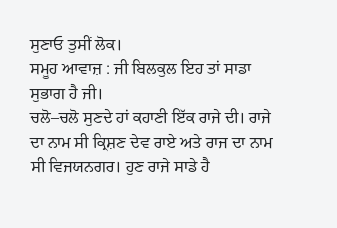ਸੁਣਾਓ ਤੁਸੀਂ ਲੋਕ।
ਸਮੂਹ ਆਵਾਜ਼ : ਜੀ ਬਿਲਕੁਲ ਇਹ ਤਾਂ ਸਾਡਾ ਸੁਭਾਗ ਹੈ ਜੀ।
ਚਲੋ–ਚਲੋ ਸੁਣਦੇ ਹਾਂ ਕਹਾਣੀ ਇੱਕ ਰਾਜੇ ਦੀ। ਰਾਜੇ ਦਾ ਨਾਮ ਸੀ ਕ੍ਰਿਸ਼ਣ ਦੇਵ ਰਾਏ ਅਤੇ ਰਾਜ ਦਾ ਨਾਮ ਸੀ ਵਿਜਯਨਗਰ। ਹੁਣ ਰਾਜੇ ਸਾਡੇ ਹੈ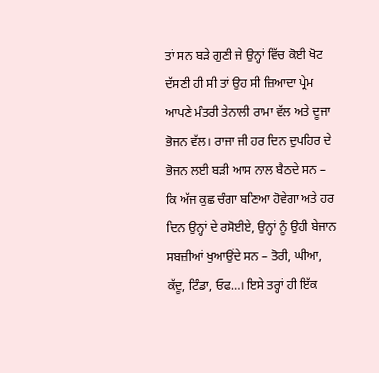ਤਾਂ ਸਨ ਬੜੇ ਗੁਣੀ ਜੇ ਉਨ੍ਹਾਂ ਵਿੱਚ ਕੋਈ ਖੋਟ ਦੱਸਣੀ ਹੀ ਸੀ ਤਾਂ ਉਹ ਸੀ ਜ਼ਿਆਦਾ ਪ੍ਰੇਮ ਆਪਣੇ ਮੰਤਰੀ ਤੇਨਾਲੀ ਰਾਮਾ ਵੱਲ ਅਤੇ ਦੂਜਾ ਭੋਜਨ ਵੱਲ। ਰਾਜਾ ਜੀ ਹਰ ਦਿਨ ਦੁਪਹਿਰ ਦੇ ਭੋਜਨ ਲਈ ਬੜੀ ਆਸ ਨਾਲ ਬੈਠਦੇ ਸਨ – ਕਿ ਅੱਜ ਕੁਛ ਚੰਗਾ ਬਣਿਆ ਹੋਵੇਗਾ ਅਤੇ ਹਰ ਦਿਨ ਉਨ੍ਹਾਂ ਦੇ ਰਸੋਈਏ, ਉਨ੍ਹਾਂ ਨੂੰ ਉਹੀ ਬੇਜਾਨ ਸਬਜ਼ੀਆਂ ਖੁਆਉਂਦੇ ਸਨ – ਤੋਰੀ, ਘੀਆ, ਕੱਦੂ, ਟਿੰਡਾ, ਓਫ…। ਇਸੇ ਤਰ੍ਹਾਂ ਹੀ ਇੱਕ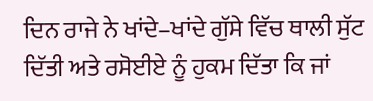ਦਿਨ ਰਾਜੇ ਨੇ ਖਾਂਦੇ–ਖਾਂਦੇ ਗੁੱਸੇ ਵਿੱਚ ਥਾਲੀ ਸੁੱਟ ਦਿੱਤੀ ਅਤੇ ਰਸੋਈਏ ਨੂੰ ਹੁਕਮ ਦਿੱਤਾ ਕਿ ਜਾਂ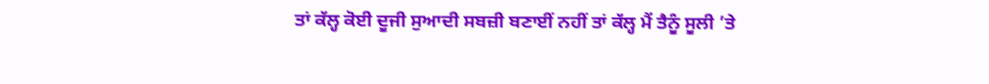ਤਾਂ ਕੱਲ੍ਹ ਕੋਈ ਦੂਜੀ ਸੁਆਦੀ ਸਬਜ਼ੀ ਬਣਾਈਂ ਨਹੀਂ ਤਾਂ ਕੱਲ੍ਹ ਮੈਂ ਤੈਨੂੰ ਸੂਲੀ ’ਤੇ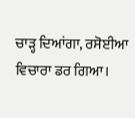ਚਾੜ੍ਹ ਦਿਆਂਗਾ, ਰਸੋਈਆ ਵਿਚਾਰਾ ਡਰ ਗਿਆ।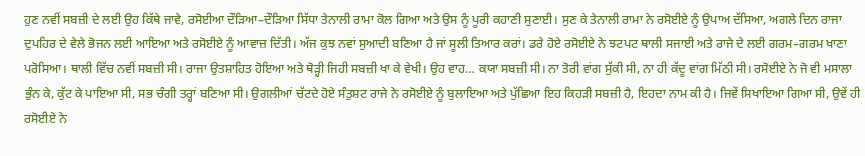ਹੁਣ ਨਵੀਂ ਸਬਜ਼ੀ ਦੇ ਲਈ ਉਹ ਕਿੱਥੇ ਜਾਵੇ, ਰਸੋਈਆ ਦੌੜਿਆ–ਦੌੜਿਆ ਸਿੱਧਾ ਤੇਨਾਲੀ ਰਾਮਾ ਕੋਲ ਗਿਆ ਅਤੇ ਉਸ ਨੂੰ ਪੂਰੀ ਕਹਾਣੀ ਸੁਣਾਈ। ਸੁਣ ਕੇ ਤੇਨਾਲੀ ਰਾਮਾ ਨੇ ਰਸੋਈਏ ਨੂੰ ਉਪਾਅ ਦੱਸਿਆ, ਅਗਲੇ ਦਿਨ ਰਾਜਾ ਦੁਪਹਿਰ ਦੇ ਵੇਲੇ ਭੋਜਨ ਲਈ ਆਇਆ ਅਤੇ ਰਸੋਈਏ ਨੂੰ ਆਵਾਜ਼ ਦਿੱਤੀ। ਅੱਜ ਕੁਝ ਨਵਾਂ ਸੁਆਦੀ ਬਣਿਆ ਹੈ ਜਾਂ ਸੂਲੀ ਤਿਆਰ ਕਰਾਂ। ਡਰੇ ਹੋਏ ਰਸੋਈਏ ਨੇ ਝਟਪਟ ਥਾਲੀ ਸਜਾਈ ਅਤੇ ਰਾਜੇ ਦੇ ਲਈ ਗਰਮ–ਗਰਮ ਖਾਣਾ ਪਰੋਸਿਆ। ਥਾਲੀ ਵਿੱਚ ਨਵੀਂ ਸਬਜ਼ੀ ਸੀ। ਰਾਜਾ ਉਤਸ਼ਾਹਿਤ ਹੋਇਆ ਅਤੇ ਥੋੜ੍ਹੀ ਜਿਹੀ ਸਬਜ਼ੀ ਖਾ ਕੇ ਵੇਖੀ। ਉਹ ਵਾਹ… ਕਯਾ ਸਬਜ਼ੀ ਸੀ। ਨਾ ਤੋਰੀ ਵਾਂਗ ਸੁੱਕੀ ਸੀ, ਨਾ ਹੀ ਕੱਦੂ ਵਾਂਗ ਮਿੱਠੀ ਸੀ। ਰਸੋਈਏ ਨੇ ਜੋ ਵੀ ਮਸਾਲਾ ਭੁੰਨ ਕੇ, ਕੁੱਟ ਕੇ ਪਾਇਆ ਸੀ, ਸਭ ਚੰਗੀ ਤਰ੍ਹਾਂ ਬਣਿਆ ਸੀ। ਉਗਲੀਆਂ ਚੱਟਦੇ ਹੋਏ ਸੰਤੁਸ਼ਟ ਰਾਜੇ ਨੇ ਰਸੋਈਏ ਨੂੰ ਬੁਲਾਇਆ ਅਤੇ ਪੁੱਛਿਆ ਇਹ ਕਿਹੜੀ ਸਬਜ਼ੀ ਹੈ, ਇਹਦਾ ਨਾਮ ਕੀ ਹੈ। ਜਿਵੇਂ ਸਿਖਾਇਆ ਗਿਆ ਸੀ, ਉਵੇਂ ਹੀ ਰਸੋਈਏ ਨੇ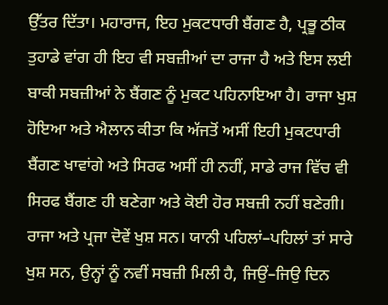ਉੱਤਰ ਦਿੱਤਾ। ਮਹਾਰਾਜ, ਇਹ ਮੁਕਟਧਾਰੀ ਬੈਂਗਣ ਹੈ, ਪ੍ਰਭੂ ਠੀਕ ਤੁਹਾਡੇ ਵਾਂਗ ਹੀ ਇਹ ਵੀ ਸਬਜ਼ੀਆਂ ਦਾ ਰਾਜਾ ਹੈ ਅਤੇ ਇਸ ਲਈ ਬਾਕੀ ਸਬਜ਼ੀਆਂ ਨੇ ਬੈਂਗਣ ਨੂੰ ਮੁਕਟ ਪਹਿਨਾਇਆ ਹੈ। ਰਾਜਾ ਖੁਸ਼ ਹੋਇਆ ਅਤੇ ਐਲਾਨ ਕੀਤਾ ਕਿ ਅੱਜਤੋਂ ਅਸੀਂ ਇਹੀ ਮੁਕਟਧਾਰੀ ਬੈਂਗਣ ਖਾਵਾਂਗੇ ਅਤੇ ਸਿਰਫ ਅਸੀਂ ਹੀ ਨਹੀਂ, ਸਾਡੇ ਰਾਜ ਵਿੱਚ ਵੀ ਸਿਰਫ ਬੈਂਗਣ ਹੀ ਬਣੇਗਾ ਅਤੇ ਕੋਈ ਹੋਰ ਸਬਜ਼ੀ ਨਹੀਂ ਬਣੇਗੀ। ਰਾਜਾ ਅਤੇ ਪ੍ਰਜਾ ਦੋਵੇਂ ਖੁਸ਼ ਸਨ। ਯਾਨੀ ਪਹਿਲਾਂ–ਪਹਿਲਾਂ ਤਾਂ ਸਾਰੇ ਖੁਸ਼ ਸਨ, ਉਨ੍ਹਾਂ ਨੂੰ ਨਵੀਂ ਸਬਜ਼ੀ ਮਿਲੀ ਹੈ, ਜਿਉਂ–ਜਿਉ ਦਿਨ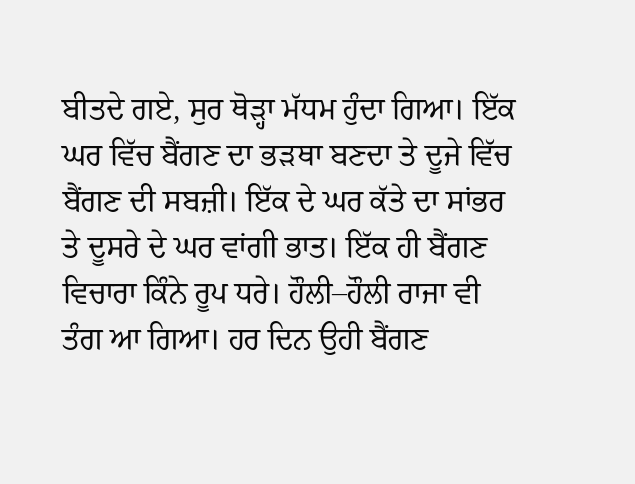ਬੀਤਦੇ ਗਏ, ਸੁਰ ਥੋੜ੍ਹਾ ਮੱਧਮ ਹੁੰਦਾ ਗਿਆ। ਇੱਕ ਘਰ ਵਿੱਚ ਬੈਂਗਣ ਦਾ ਭੜਥਾ ਬਣਦਾ ਤੇ ਦੂਜੇ ਵਿੱਚ ਬੈਂਗਣ ਦੀ ਸਬਜ਼ੀ। ਇੱਕ ਦੇ ਘਰ ਕੱਤੇ ਦਾ ਸਾਂਭਰ ਤੇ ਦੂਸਰੇ ਦੇ ਘਰ ਵਾਂਗੀ ਭਾਤ। ਇੱਕ ਹੀ ਬੈਂਗਣ ਵਿਚਾਰਾ ਕਿੰਨੇ ਰੂਪ ਧਰੇ। ਹੌਲੀ–ਹੌਲੀ ਰਾਜਾ ਵੀ ਤੰਗ ਆ ਗਿਆ। ਹਰ ਦਿਨ ਉਹੀ ਬੈਂਗਣ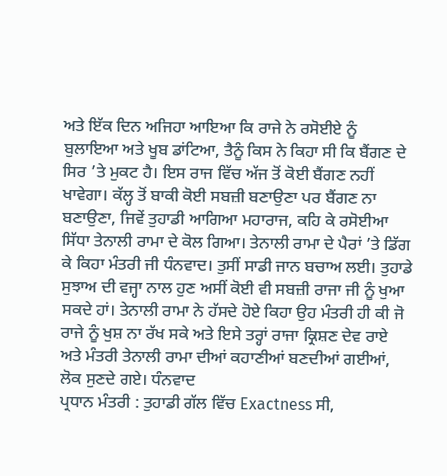ਅਤੇ ਇੱਕ ਦਿਨ ਅਜਿਹਾ ਆਇਆ ਕਿ ਰਾਜੇ ਨੇ ਰਸੋਈਏ ਨੂੰ ਬੁਲਾਇਆ ਅਤੇ ਖੂਬ ਡਾਂਟਿਆ, ਤੈਨੂੰ ਕਿਸ ਨੇ ਕਿਹਾ ਸੀ ਕਿ ਬੈਂਗਣ ਦੇ ਸਿਰ ’ਤੇ ਮੁਕਟ ਹੈ। ਇਸ ਰਾਜ ਵਿੱਚ ਅੱਜ ਤੋਂ ਕੋਈ ਬੈਂਗਣ ਨਹੀਂ ਖਾਵੇਗਾ। ਕੱਲ੍ਹ ਤੋਂ ਬਾਕੀ ਕੋਈ ਸਬਜ਼ੀ ਬਣਾਉਣਾ ਪਰ ਬੈਂਗਣ ਨਾ ਬਣਾਉਣਾ, ਜਿਵੇਂ ਤੁਹਾਡੀ ਆਗਿਆ ਮਹਾਰਾਜ, ਕਹਿ ਕੇ ਰਸੋਈਆ ਸਿੱਧਾ ਤੇਨਾਲੀ ਰਾਮਾ ਦੇ ਕੋਲ ਗਿਆ। ਤੇਨਾਲੀ ਰਾਮਾ ਦੇ ਪੈਰਾਂ ’ਤੇ ਡਿੱਗ ਕੇ ਕਿਹਾ ਮੰਤਰੀ ਜੀ ਧੰਨਵਾਦ। ਤੁਸੀਂ ਸਾਡੀ ਜਾਨ ਬਚਾਅ ਲਈ। ਤੁਹਾਡੇ ਸੁਝਾਅ ਦੀ ਵਜ੍ਹਾ ਨਾਲ ਹੁਣ ਅਸੀਂ ਕੋਈ ਵੀ ਸਬਜ਼ੀ ਰਾਜਾ ਜੀ ਨੂੰ ਖੁਆ ਸਕਦੇ ਹਾਂ। ਤੇਨਾਲੀ ਰਾਮਾ ਨੇ ਹੱਸਦੇ ਹੋਏ ਕਿਹਾ ਉਹ ਮੰਤਰੀ ਹੀ ਕੀ ਜੋ ਰਾਜੇ ਨੂੰ ਖੁਸ਼ ਨਾ ਰੱਖ ਸਕੇ ਅਤੇ ਇਸੇ ਤਰ੍ਹਾਂ ਰਾਜਾ ਕ੍ਰਿਸ਼ਣ ਦੇਵ ਰਾਏ ਅਤੇ ਮੰਤਰੀ ਤੇਨਾਲੀ ਰਾਮਾ ਦੀਆਂ ਕਹਾਣੀਆਂ ਬਣਦੀਆਂ ਗਈਆਂ, ਲੋਕ ਸੁਣਦੇ ਗਏ। ਧੰਨਵਾਦ
ਪ੍ਰਧਾਨ ਮੰਤਰੀ : ਤੁਹਾਡੀ ਗੱਲ ਵਿੱਚ Exactness ਸੀ,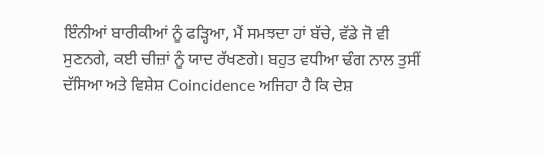ਇੰਨੀਆਂ ਬਾਰੀਕੀਆਂ ਨੂੰ ਫੜ੍ਹਿਆ, ਮੈਂ ਸਮਝਦਾ ਹਾਂ ਬੱਚੇ, ਵੱਡੇ ਜੋ ਵੀ ਸੁਣਨਗੇ, ਕਈ ਚੀਜ਼ਾਂ ਨੂੰ ਯਾਦ ਰੱਖਣਗੇ। ਬਹੁਤ ਵਧੀਆ ਢੰਗ ਨਾਲ ਤੁਸੀਂ ਦੱਸਿਆ ਅਤੇ ਵਿਸ਼ੇਸ਼ Coincidence ਅਜਿਹਾ ਹੈ ਕਿ ਦੇਸ਼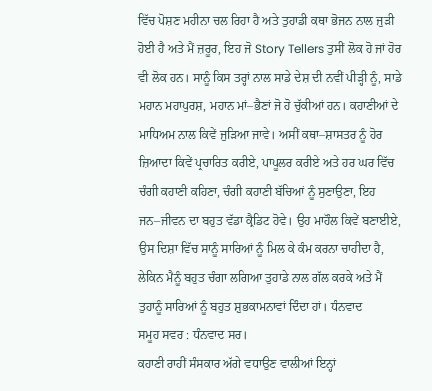ਵਿੱਚ ਪੋਸ਼ਣ ਮਹੀਨਾ ਚਲ ਰਿਹਾ ਹੈ ਅਤੇ ਤੁਹਾਡੀ ਕਥਾ ਭੋਜਨ ਨਾਲ ਜੁੜੀ ਹੋਈ ਹੈ ਅਤੇ ਮੈਂ ਜ਼ਰੂਰ, ਇਹ ਜੋ Story Tellers ਤੁਸੀਂ ਲੋਕ ਹੋ ਜਾਂ ਹੋਰ ਵੀ ਲੋਕ ਹਨ। ਸਾਨੂੰ ਕਿਸ ਤਰ੍ਹਾਂ ਨਾਲ ਸਾਡੇ ਦੇਸ਼ ਦੀ ਨਵੀਂ ਪੀੜ੍ਹੀ ਨੂੰ, ਸਾਡੇ ਮਹਾਨ ਮਹਾਪੁਰਸ਼, ਮਹਾਨ ਮਾਂ–ਭੈਣਾਂ ਜੋ ਹੋ ਚੁੱਕੀਆਂ ਹਨ। ਕਹਾਣੀਆਂ ਦੇ ਮਾਧਿਅਮ ਨਾਲ ਕਿਵੇਂ ਜੁੜਿਆ ਜਾਵੇ। ਅਸੀਂ ਕਥਾ–ਸ਼ਾਸਤਰ ਨੂੰ ਹੋਰ ਜ਼ਿਆਦਾ ਕਿਵੇਂ ਪ੍ਰਚਾਰਿਤ ਕਰੀਏ, ਪਾਪੂਲਰ ਕਰੀਏ ਅਤੇ ਹਰ ਘਰ ਵਿੱਚ ਚੰਗੀ ਕਹਾਣੀ ਕਹਿਣਾ, ਚੰਗੀ ਕਹਾਣੀ ਬੱਚਿਆਂ ਨੂੰ ਸੁਣਾਉਣਾ, ਇਹ ਜਨ–ਜੀਵਨ ਦਾ ਬਹੁਤ ਵੱਡਾ ਕ੍ਰੈਡਿਟ ਹੋਵੇ। ਉਹ ਮਾਹੌਲ ਕਿਵੇਂ ਬਣਾਈਏ, ਉਸ ਦਿਸ਼ਾ ਵਿੱਚ ਸਾਨੂੰ ਸਾਰਿਆਂ ਨੂੰ ਮਿਲ ਕੇ ਕੰਮ ਕਰਨਾ ਚਾਹੀਦਾ ਹੈ, ਲੇਕਿਨ ਮੈਨੂੰ ਬਹੁਤ ਚੰਗਾ ਲਗਿਆ ਤੁਹਾਡੇ ਨਾਲ ਗੱਲ ਕਰਕੇ ਅਤੇ ਮੈਂ ਤੁਹਾਨੂੰ ਸਾਰਿਆਂ ਨੂੰ ਬਹੁਤ ਸ਼ੁਭਕਾਮਨਾਵਾਂ ਦਿੰਦਾ ਹਾਂ। ਧੰਨਵਾਦ
ਸਮੂਹ ਸਵਰ : ਧੰਨਵਾਦ ਸਰ।
ਕਹਾਣੀ ਰਾਹੀਂ ਸੰਸਕਾਰ ਅੱਗੇ ਵਧਾਉਣ ਵਾਲੀਆਂ ਇਨ੍ਹਾਂ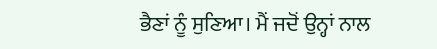ਭੈਣਾਂ ਨੂੰ ਸੁਣਿਆ। ਮੈਂ ਜਦੋਂ ਉਨ੍ਹਾਂ ਨਾਲ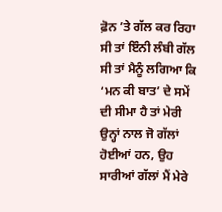ਫ਼ੋਨ ’ਤੇ ਗੱਲ ਕਰ ਰਿਹਾ ਸੀ ਤਾਂ ਇੰਨੀ ਲੰਬੀ ਗੱਲ ਸੀ ਤਾਂ ਮੈਨੂੰ ਲਗਿਆ ਕਿ ‘ਮਨ ਕੀ ਬਾਤ’ ਦੇ ਸਮੇਂ ਦੀ ਸੀਮਾ ਹੈ ਤਾਂ ਮੇਰੀ ਉਨ੍ਹਾਂ ਨਾਲ ਜੋ ਗੱਲਾਂ ਹੋਈਆਂ ਹਨ, ਉਹ ਸਾਰੀਆਂ ਗੱਲਾਂ ਮੈਂ ਮੇਰੇ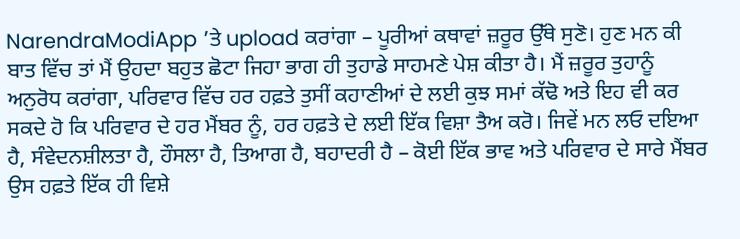NarendraModiApp ’ਤੇ upload ਕਰਾਂਗਾ – ਪੂਰੀਆਂ ਕਥਾਵਾਂ ਜ਼ਰੂਰ ਉੱਥੇ ਸੁਣੋ। ਹੁਣ ਮਨ ਕੀ ਬਾਤ ਵਿੱਚ ਤਾਂ ਮੈਂ ਉਹਦਾ ਬਹੁਤ ਛੋਟਾ ਜਿਹਾ ਭਾਗ ਹੀ ਤੁਹਾਡੇ ਸਾਹਮਣੇ ਪੇਸ਼ ਕੀਤਾ ਹੈ। ਮੈਂ ਜ਼ਰੂਰ ਤੁਹਾਨੂੰ ਅਨੁਰੋਧ ਕਰਾਂਗਾ, ਪਰਿਵਾਰ ਵਿੱਚ ਹਰ ਹਫ਼ਤੇ ਤੁਸੀਂ ਕਹਾਣੀਆਂ ਦੇ ਲਈ ਕੁਝ ਸਮਾਂ ਕੱਢੋ ਅਤੇ ਇਹ ਵੀ ਕਰ ਸਕਦੇ ਹੋ ਕਿ ਪਰਿਵਾਰ ਦੇ ਹਰ ਮੈਂਬਰ ਨੂੰ, ਹਰ ਹਫ਼ਤੇ ਦੇ ਲਈ ਇੱਕ ਵਿਸ਼ਾ ਤੈਅ ਕਰੋ। ਜਿਵੇਂ ਮਨ ਲਓ ਦਇਆ ਹੈ, ਸੰਵੇਦਨਸ਼ੀਲਤਾ ਹੈ, ਹੌਸਲਾ ਹੈ, ਤਿਆਗ ਹੈ, ਬਹਾਦਰੀ ਹੈ – ਕੋਈ ਇੱਕ ਭਾਵ ਅਤੇ ਪਰਿਵਾਰ ਦੇ ਸਾਰੇ ਮੈਂਬਰ ਉਸ ਹਫ਼ਤੇ ਇੱਕ ਹੀ ਵਿਸ਼ੇ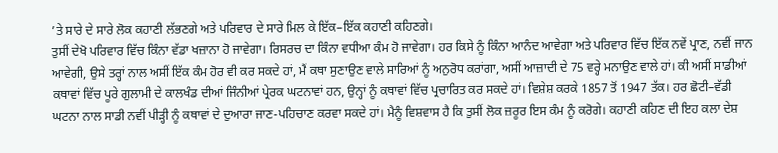’ਤੇ ਸਾਰੇ ਦੇ ਸਾਰੇ ਲੋਕ ਕਹਾਣੀ ਲੱਭਣਗੇ ਅਤੇ ਪਰਿਵਾਰ ਦੇ ਸਾਰੇ ਮਿਲ ਕੇ ਇੱਕ–ਇੱਕ ਕਹਾਣੀ ਕਹਿਣਗੇ।
ਤੁਸੀਂ ਦੇਖੋ ਪਰਿਵਾਰ ਵਿੱਚ ਕਿੰਨਾ ਵੱਡਾ ਖਜ਼ਾਨਾ ਹੋ ਜਾਵੇਗਾ। ਰਿਸਰਚ ਦਾ ਕਿੰਨਾ ਵਧੀਆ ਕੰਮ ਹੋ ਜਾਵੇਗਾ। ਹਰ ਕਿਸੇ ਨੂੰ ਕਿੰਨਾ ਆਨੰਦ ਆਵੇਗਾ ਅਤੇ ਪਰਿਵਾਰ ਵਿੱਚ ਇੱਕ ਨਵੇਂ ਪ੍ਰਾਣ, ਨਵੀਂ ਜਾਨ ਆਵੇਗੀ, ਉਸੇ ਤਰ੍ਹਾਂ ਨਾਲ ਅਸੀਂ ਇੱਕ ਕੰਮ ਹੋਰ ਵੀ ਕਰ ਸਕਦੇ ਹਾਂ, ਮੈਂ ਕਥਾ ਸੁਣਾਉਣ ਵਾਲੇ ਸਾਰਿਆਂ ਨੂੰ ਅਨੁਰੋਧ ਕਰਾਂਗਾ, ਅਸੀਂ ਆਜ਼ਾਦੀ ਦੇ 75 ਵਰ੍ਹੇ ਮਨਾਉਣ ਵਾਲੇ ਹਾਂ। ਕੀ ਅਸੀਂ ਸਾਡੀਆਂ ਕਥਾਵਾਂ ਵਿੱਚ ਪੂਰੇ ਗੁਲਾਮੀ ਦੇ ਕਾਲਖੰਡ ਦੀਆਂ ਜਿੰਨੀਆਂ ਪ੍ਰੇਰਕ ਘਟਨਾਵਾਂ ਹਨ, ਉਨ੍ਹਾਂ ਨੂੰ ਕਥਾਵਾਂ ਵਿੱਚ ਪ੍ਰਚਾਰਿਤ ਕਰ ਸਕਦੇ ਹਾਂ। ਵਿਸ਼ੇਸ਼ ਕਰਕੇ 1857 ਤੋਂ 1947 ਤੱਕ। ਹਰ ਛੋਟੀ–ਵੱਡੀ ਘਟਨਾ ਨਾਲ ਸਾਡੀ ਨਵੀਂ ਪੀੜ੍ਹੀ ਨੂੰ ਕਥਾਵਾਂ ਦੇ ਦੁਆਰਾ ਜਾਣ-ਪਹਿਚਾਣ ਕਰਵਾ ਸਕਦੇ ਹਾਂ। ਮੈਨੂੰ ਵਿਸ਼ਵਾਸ ਹੈ ਕਿ ਤੁਸੀਂ ਲੋਕ ਜ਼ਰੂਰ ਇਸ ਕੰਮ ਨੂੰ ਕਰੋਗੇ। ਕਹਾਣੀ ਕਹਿਣ ਦੀ ਇਹ ਕਲਾ ਦੇਸ਼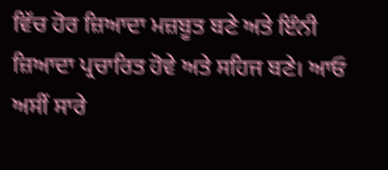ਵਿੱਚ ਹੋਰ ਜ਼ਿਆਦਾ ਮਜ਼ਬੂਤ ਬਣੇ ਅਤੇ ਇੰਨੀ ਜ਼ਿਆਦਾ ਪ੍ਰਚਾਰਿਤ ਹੋਵੇ ਅਤੇ ਸਹਿਜ ਬਣੇ। ਆਓ ਅਸੀਂ ਸਾਰੇ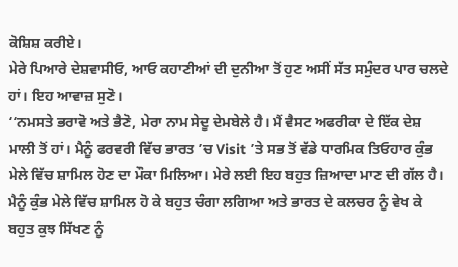ਕੋਸ਼ਿਸ਼ ਕਰੀਏ।
ਮੇਰੇ ਪਿਆਰੇ ਦੇਸ਼ਵਾਸੀਓ, ਆਓ ਕਹਾਣੀਆਂ ਦੀ ਦੁਨੀਆ ਤੋਂ ਹੁਣ ਅਸੀਂ ਸੱਤ ਸਮੁੰਦਰ ਪਾਰ ਚਲਦੇ ਹਾਂ। ਇਹ ਆਵਾਜ਼ ਸੁਣੋ।
‘‘ਨਮਸਤੇ ਭਰਾਵੋ ਅਤੇ ਭੈਣੋ, ਮੇਰਾ ਨਾਮ ਸੇਦੂ ਦੇਮਬੇਲੇ ਹੈ। ਮੈਂ ਵੈਸਟ ਅਫਰੀਕਾ ਦੇ ਇੱਕ ਦੇਸ਼ ਮਾਲੀ ਤੋਂ ਹਾਂ। ਮੈਨੂੰ ਫਰਵਰੀ ਵਿੱਚ ਭਾਰਤ ’ਚ Visit ’ਤੇ ਸਭ ਤੋਂ ਵੱਡੇ ਧਾਰਮਿਕ ਤਿਓਹਾਰ ਕੁੰਭ ਮੇਲੇ ਵਿੱਚ ਸ਼ਾਮਿਲ ਹੋਣ ਦਾ ਮੌਕਾ ਮਿਲਿਆ। ਮੇਰੇ ਲਈ ਇਹ ਬਹੁਤ ਜ਼ਿਆਦਾ ਮਾਣ ਦੀ ਗੱਲ ਹੈ। ਮੈਨੂੰ ਕੁੰਭ ਮੇਲੇ ਵਿੱਚ ਸ਼ਾਮਿਲ ਹੋ ਕੇ ਬਹੁਤ ਚੰਗਾ ਲਗਿਆ ਅਤੇ ਭਾਰਤ ਦੇ ਕਲਚਰ ਨੂੰ ਵੇਖ ਕੇ ਬਹੁਤ ਕੁਝ ਸਿੱਖਣ ਨੂੰ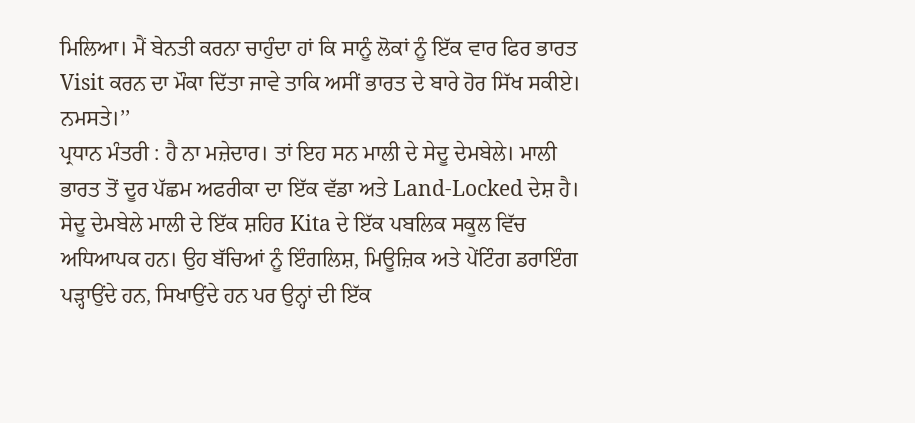ਮਿਲਿਆ। ਮੈਂ ਬੇਨਤੀ ਕਰਨਾ ਚਾਹੁੰਦਾ ਹਾਂ ਕਿ ਸਾਨੂੰ ਲੋਕਾਂ ਨੂੰ ਇੱਕ ਵਾਰ ਫਿਰ ਭਾਰਤ Visit ਕਰਨ ਦਾ ਮੌਕਾ ਦਿੱਤਾ ਜਾਵੇ ਤਾਕਿ ਅਸੀਂ ਭਾਰਤ ਦੇ ਬਾਰੇ ਹੋਰ ਸਿੱਖ ਸਕੀਏ। ਨਮਸਤੇ।’’
ਪ੍ਰਧਾਨ ਮੰਤਰੀ : ਹੈ ਨਾ ਮਜ਼ੇਦਾਰ। ਤਾਂ ਇਹ ਸਨ ਮਾਲੀ ਦੇ ਸੇਦੂ ਦੇਮਬੇਲੇ। ਮਾਲੀ ਭਾਰਤ ਤੋਂ ਦੂਰ ਪੱਛਮ ਅਫਰੀਕਾ ਦਾ ਇੱਕ ਵੱਡਾ ਅਤੇ Land-Locked ਦੇਸ਼ ਹੈ। ਸੇਦੂ ਦੇਮਬੇਲੇ ਮਾਲੀ ਦੇ ਇੱਕ ਸ਼ਹਿਰ Kita ਦੇ ਇੱਕ ਪਬਲਿਕ ਸਕੂਲ ਵਿੱਚ ਅਧਿਆਪਕ ਹਨ। ਉਹ ਬੱਚਿਆਂ ਨੂੰ ਇੰਗਲਿਸ਼, ਮਿਊਜ਼ਿਕ ਅਤੇ ਪੇਂਟਿੰਗ ਡਰਾਇੰਗ ਪੜ੍ਹਾਉਂਦੇ ਹਨ, ਸਿਖਾਉਂਦੇ ਹਨ ਪਰ ਉਨ੍ਹਾਂ ਦੀ ਇੱਕ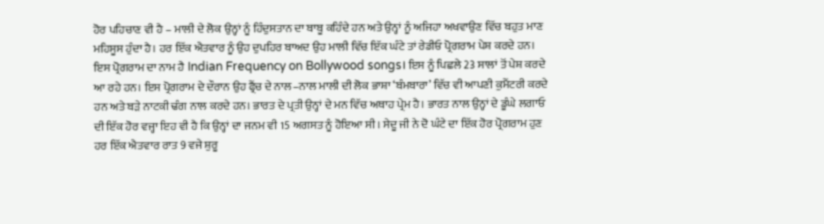ਹੋਰ ਪਹਿਚਾਣ ਵੀ ਹੈ – ਮਾਲੀ ਦੇ ਲੋਕ ਉਨ੍ਹਾਂ ਨੂੰ ਹਿੰਦੁਸਤਾਨ ਦਾ ਬਾਬੂ ਕਹਿੰਦੇ ਹਨ ਅਤੇ ਉਨ੍ਹਾਂ ਨੂੰ ਅਜਿਹਾ ਅਖਵਾਉਣ ਵਿੱਚ ਬਹੁਤ ਮਾਣ ਮਹਿਸੂਸ ਹੁੰਦਾ ਹੈ। ਹਰ ਇੱਕ ਐਤਵਾਰ ਨੂੰ ਉਹ ਦੁਪਹਿਰ ਬਾਅਦ ਉਹ ਮਾਲੀ ਵਿੱਚ ਇੱਕ ਘੰਟੇ ਤਾਂ ਰੇਡੀਓ ਪ੍ਰੋਗਰਾਮ ਪੇਸ਼ ਕਰਦੇ ਹਨ। ਇਸ ਪ੍ਰੋਗਰਾਮ ਦਾ ਨਾਮ ਹੈ Indian Frequency on Bollywood songs। ਇਸ ਨੂੰ ਪਿਛਲੇ 23 ਸਾਲਾਂ ਤੋਂ ਪੇਸ਼ ਕਰਦੇ ਆ ਰਹੇ ਹਨ। ਇਸ ਪ੍ਰੋਗਰਾਮ ਦੇ ਦੌਰਾਨ ਉਹ ਫ੍ਰੈਂਚ ਦੇ ਨਾਲ–ਨਾਲ ਮਾਲੀ ਦੀ ਲੋਕ ਭਾਸ਼ਾ ‘ਬੰਮਬਾਰਾ’ ਵਿੱਚ ਵੀ ਆਪਣੀ ਕੁਮੈਂਟਰੀ ਕਰਦੇ ਹਨ ਅਤੇ ਬੜੇ ਨਾਟਕੀ ਢੰਗ ਨਾਲ ਕਰਦੇ ਹਨ। ਭਾਰਤ ਦੇ ਪ੍ਰਤੀ ਉਨ੍ਹਾਂ ਦੇ ਮਨ ਵਿੱਚ ਅਥਾਹ ਪ੍ਰੇਮ ਹੈ। ਭਾਰਤ ਨਾਲ ਉਨ੍ਹਾਂ ਦੇ ਡੂੰਘੇ ਲਗਾਓ ਦੀ ਇੱਕ ਹੋਰ ਵਜ੍ਹਾ ਇਹ ਵੀ ਹੈ ਕਿ ਉਨ੍ਹਾਂ ਦਾ ਜਨਮ ਵੀ 15 ਅਗਸਤ ਨੂੰ ਹੋਇਆ ਸੀ। ਸੇਦੂ ਜੀ ਨੇ ਦੋ ਘੰਟੇ ਦਾ ਇੱਕ ਹੋਰ ਪ੍ਰੋਗਰਾਮ ਹੁਣ ਹਰ ਇੱਕ ਐਤਵਾਰ ਰਾਤ 9 ਵਜੇ ਸ਼ੁਰੂ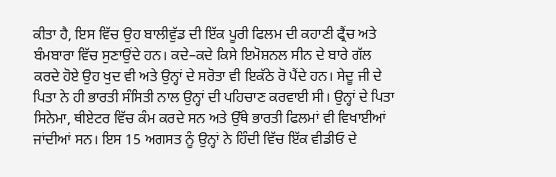ਕੀਤਾ ਹੈ, ਇਸ ਵਿੱਚ ਉਹ ਬਾਲੀਵੁੱਡ ਦੀ ਇੱਕ ਪੂਰੀ ਫਿਲਮ ਦੀ ਕਹਾਣੀ ਫ੍ਰੈਂਚ ਅਤੇ ਬੰਮਬਾਰਾ ਵਿੱਚ ਸੁਣਾਉਂਦੇ ਹਨ। ਕਦੇ–ਕਦੇ ਕਿਸੇ ਇਮੋਸ਼ਨਲ ਸੀਨ ਦੇ ਬਾਰੇ ਗੱਲ ਕਰਦੇ ਹੋਏ ਉਹ ਖੁਦ ਵੀ ਅਤੇ ਉਨ੍ਹਾਂ ਦੇ ਸਰੋਤਾ ਵੀ ਇਕੱਠੇ ਰੋ ਪੈਂਦੇ ਹਨ। ਸੇਦੂ ਜੀ ਦੇ ਪਿਤਾ ਨੇ ਹੀ ਭਾਰਤੀ ਸੰਸਿਤੀ ਨਾਲ ਉਨ੍ਹਾਂ ਦੀ ਪਹਿਚਾਣ ਕਰਵਾਈ ਸੀ। ਉਨ੍ਹਾਂ ਦੇ ਪਿਤਾ ਸਿਨੇਮਾ, ਥੀਏਟਰ ਵਿੱਚ ਕੰਮ ਕਰਦੇ ਸਨ ਅਤੇ ਉੱਥੇ ਭਾਰਤੀ ਫਿਲਮਾਂ ਵੀ ਵਿਖਾਈਆਂ ਜਾਂਦੀਆਂ ਸਨ। ਇਸ 15 ਅਗਸਤ ਨੂੰ ਉਨ੍ਹਾਂ ਨੇ ਹਿੰਦੀ ਵਿੱਚ ਇੱਕ ਵੀਡੀਓ ਦੇ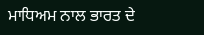ਮਾਧਿਅਮ ਨਾਲ ਭਾਰਤ ਦੇ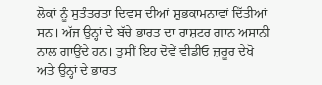ਲੋਕਾਂ ਨੂੰ ਸੁਤੰਤਰਤਾ ਦਿਵਸ ਦੀਆਂ ਸ਼ੁਭਕਾਮਨਾਵਾਂ ਦਿੱਤੀਆਂ ਸਨ। ਅੱਜ ਉਨ੍ਹਾਂ ਦੇ ਬੱਚੇ ਭਾਰਤ ਦਾ ਰਾਸ਼ਟਰ ਗਾਨ ਅਸਾਨੀ ਨਾਲ ਗਾਉਂਦੇ ਹਨ। ਤੁਸੀਂ ਇਹ ਦੋਵੇਂ ਵੀਡੀਓ ਜ਼ਰੂਰ ਦੇਖੋ ਅਤੇ ਉਨ੍ਹਾਂ ਦੇ ਭਾਰਤ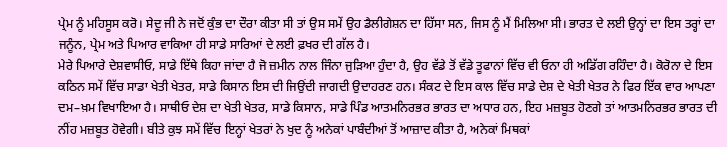ਪ੍ਰੇਮ ਨੂੰ ਮਹਿਸੂਸ ਕਰੋ। ਸੇਦੂ ਜੀ ਨੇ ਜਦੋਂ ਕੁੰਭ ਦਾ ਦੌਰਾ ਕੀਤਾ ਸੀ ਤਾਂ ਉਸ ਸਮੇਂ ਉਹ ਡੈਲੀਗੇਸ਼ਨ ਦਾ ਹਿੱਸਾ ਸਨ, ਜਿਸ ਨੂੰ ਮੈਂ ਮਿਲਿਆ ਸੀ। ਭਾਰਤ ਦੇ ਲਈ ਉਨ੍ਹਾਂ ਦਾ ਇਸ ਤਰ੍ਹਾਂ ਦਾ ਜਨੂੰਨ, ਪ੍ਰੇਮ ਅਤੇ ਪਿਆਰ ਵਾਕਿਆ ਹੀ ਸਾਡੇ ਸਾਰਿਆਂ ਦੇ ਲਈ ਫ਼ਖਰ ਦੀ ਗੱਲ ਹੈ।
ਮੇਰੇ ਪਿਆਰੇ ਦੇਸ਼ਵਾਸੀਓ, ਸਾਡੇ ਇੱਥੇ ਕਿਹਾ ਜਾਂਦਾ ਹੈ ਜੋ ਜ਼ਮੀਨ ਨਾਲ ਜਿੰਨਾ ਜੁੜਿਆ ਹੁੰਦਾ ਹੈ, ਉਹ ਵੱਡੇ ਤੋਂ ਵੱਡੇ ਤੂਫਾਨਾਂ ਵਿੱਚ ਵੀ ਓਨਾ ਹੀ ਅਡਿੱਗ ਰਹਿੰਦਾ ਹੈ। ਕੋਰੋਨਾ ਦੇ ਇਸ ਕਠਿਨ ਸਮੇਂ ਵਿੱਚ ਸਾਡਾ ਖੇਤੀ ਖੇਤਰ, ਸਾਡੇ ਕਿਸਾਨ ਇਸ ਦੀ ਜਿਉਂਦੀ ਜਾਗਦੀ ਉਦਾਹਰਣ ਹਨ। ਸੰਕਟ ਦੇ ਇਸ ਕਾਲ ਵਿੱਚ ਸਾਡੇ ਦੇਸ਼ ਦੇ ਖੇਤੀ ਖੇਤਰ ਨੇ ਫਿਰ ਇੱਕ ਵਾਰ ਆਪਣਾ ਦਮ–ਖ਼ਮ ਵਿਖਾਇਆ ਹੈ। ਸਾਥੀਓ ਦੇਸ਼ ਦਾ ਖੇਤੀ ਖੇਤਰ, ਸਾਡੇ ਕਿਸਾਨ, ਸਾਡੇ ਪਿੰਡ ਆਤਮਨਿਰਭਰ ਭਾਰਤ ਦਾ ਅਧਾਰ ਹਨ, ਇਹ ਮਜ਼ਬੂਤ ਹੋਣਗੇ ਤਾਂ ਆਤਮਨਿਰਭਰ ਭਾਰਤ ਦੀ ਨੀਂਹ ਮਜ਼ਬੂਤ ਹੋਵੇਗੀ। ਬੀਤੇ ਕੁਝ ਸਮੇਂ ਵਿੱਚ ਇਨ੍ਹਾਂ ਖੇਤਰਾਂ ਨੇ ਖੁਦ ਨੂੰ ਅਨੇਕਾਂ ਪਾਬੰਦੀਆਂ ਤੋਂ ਆਜ਼ਾਦ ਕੀਤਾ ਹੈ, ਅਨੇਕਾਂ ਮਿਥਕਾਂ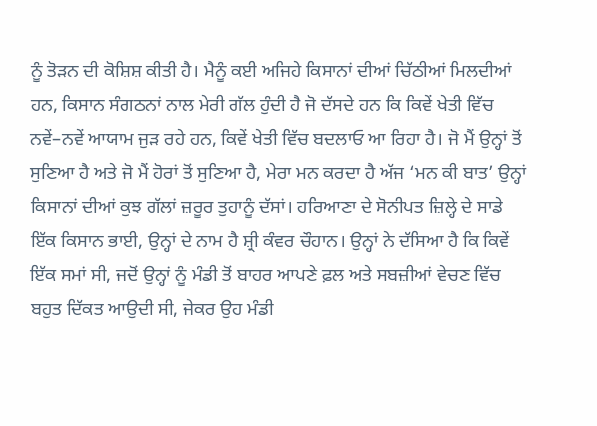ਨੂੰ ਤੋੜਨ ਦੀ ਕੋਸ਼ਿਸ਼ ਕੀਤੀ ਹੈ। ਮੈਨੂੰ ਕਈ ਅਜਿਹੇ ਕਿਸਾਨਾਂ ਦੀਆਂ ਚਿੱਠੀਆਂ ਮਿਲਦੀਆਂ ਹਨ, ਕਿਸਾਨ ਸੰਗਠਨਾਂ ਨਾਲ ਮੇਰੀ ਗੱਲ ਹੁੰਦੀ ਹੈ ਜੋ ਦੱਸਦੇ ਹਨ ਕਿ ਕਿਵੇਂ ਖੇਤੀ ਵਿੱਚ ਨਵੇਂ–ਨਵੇਂ ਆਯਾਮ ਜੁੜ ਰਹੇ ਹਨ, ਕਿਵੇਂ ਖੇਤੀ ਵਿੱਚ ਬਦਲਾਓ ਆ ਰਿਹਾ ਹੈ। ਜੋ ਮੈਂ ਉਨ੍ਹਾਂ ਤੋਂ ਸੁਣਿਆ ਹੈ ਅਤੇ ਜੋ ਮੈਂ ਹੋਰਾਂ ਤੋਂ ਸੁਣਿਆ ਹੈ, ਮੇਰਾ ਮਨ ਕਰਦਾ ਹੈ ਅੱਜ ‘ਮਨ ਕੀ ਬਾਤ’ ਉਨ੍ਹਾਂ ਕਿਸਾਨਾਂ ਦੀਆਂ ਕੁਝ ਗੱਲਾਂ ਜ਼ਰੂਰ ਤੁਹਾਨੂੰ ਦੱਸਾਂ। ਹਰਿਆਣਾ ਦੇ ਸੋਨੀਪਤ ਜ਼ਿਲ੍ਹੇ ਦੇ ਸਾਡੇ ਇੱਕ ਕਿਸਾਨ ਭਾਈ, ਉਨ੍ਹਾਂ ਦੇ ਨਾਮ ਹੈ ਸ਼੍ਰੀ ਕੰਵਰ ਚੌਹਾਨ। ਉਨ੍ਹਾਂ ਨੇ ਦੱਸਿਆ ਹੈ ਕਿ ਕਿਵੇਂ ਇੱਕ ਸਮਾਂ ਸੀ, ਜਦੋਂ ਉਨ੍ਹਾਂ ਨੂੰ ਮੰਡੀ ਤੋਂ ਬਾਹਰ ਆਪਣੇ ਫ਼ਲ ਅਤੇ ਸਬਜ਼ੀਆਂ ਵੇਚਣ ਵਿੱਚ ਬਹੁਤ ਦਿੱਕਤ ਆਉਦੀ ਸੀ, ਜੇਕਰ ਉਹ ਮੰਡੀ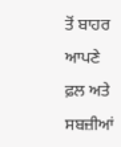ਤੋਂ ਬਾਹਰ ਆਪਣੇ ਫ਼ਲ ਅਤੇ ਸਬਜ਼ੀਆਂ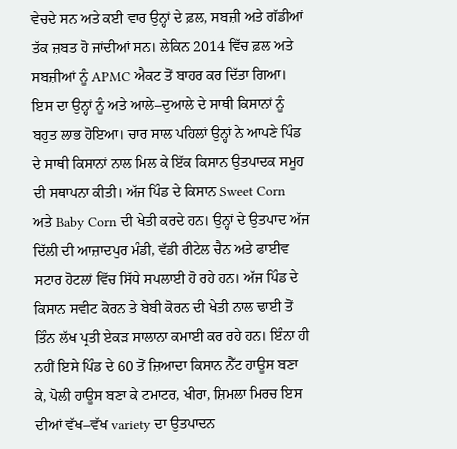ਵੇਚਦੇ ਸਨ ਅਤੇ ਕਈ ਵਾਰ ਉਨ੍ਹਾਂ ਦੇ ਫ਼ਲ, ਸਬਜ਼ੀ ਅਤੇ ਗੱਡੀਆਂ ਤੱਕ ਜ਼ਬਤ ਹੋ ਜਾਂਦੀਆਂ ਸਨ। ਲੇਕਿਨ 2014 ਵਿੱਚ ਫ਼ਲ ਅਤੇ ਸਬਜ਼ੀਆਂ ਨੂੰ APMC ਐਕਟ ਤੋਂ ਬਾਹਰ ਕਰ ਦਿੱਤਾ ਗਿਆ। ਇਸ ਦਾ ਉਨ੍ਹਾਂ ਨੂੰ ਅਤੇ ਆਲੇ–ਦੁਆਲੇ ਦੇ ਸਾਥੀ ਕਿਸਾਨਾਂ ਨੂੰ ਬਹੁਤ ਲਾਭ ਹੋਇਆ। ਚਾਰ ਸਾਲ ਪਹਿਲਾਂ ਉਨ੍ਹਾਂ ਨੇ ਆਪਣੇ ਪਿੰਡ ਦੇ ਸਾਥੀ ਕਿਸਾਨਾਂ ਨਾਲ ਮਿਲ ਕੇ ਇੱਕ ਕਿਸਾਨ ਉਤਪਾਦਕ ਸਮੂਹ ਦੀ ਸਥਾਪਨਾ ਕੀਤੀ। ਅੱਜ ਪਿੰਡ ਦੇ ਕਿਸਾਨ Sweet Corn ਅਤੇ Baby Corn ਦੀ ਖੇਤੀ ਕਰਦੇ ਹਨ। ਉਨ੍ਹਾਂ ਦੇ ਉਤਪਾਦ ਅੱਜ ਦਿੱਲੀ ਦੀ ਆਜ਼ਾਦਪੁਰ ਮੰਡੀ, ਵੱਡੀ ਰੀਟੇਲ ਚੈਨ ਅਤੇ ਫਾਈਵ ਸਟਾਰ ਹੋਟਲਾਂ ਵਿੱਚ ਸਿੱਧੇ ਸਪਲਾਈ ਹੋ ਰਹੇ ਹਨ। ਅੱਜ ਪਿੰਡ ਦੇ ਕਿਸਾਨ ਸਵੀਟ ਕੋਰਨ ਤੇ ਬੇਬੀ ਕੋਰਨ ਦੀ ਖੇਤੀ ਨਾਲ ਢਾਈ ਤੋਂ ਤਿੰਨ ਲੱਖ ਪ੍ਰਤੀ ਏਕੜ ਸਾਲਾਨਾ ਕਮਾਈ ਕਰ ਰਹੇ ਹਨ। ਇੰਨਾ ਹੀ ਨਹੀਂ ਇਸੇ ਪਿੰਡ ਦੇ 60 ਤੋਂ ਜ਼ਿਆਦਾ ਕਿਸਾਨ ਨੈੱਟ ਹਾਊਸ ਬਣਾ ਕੇ, ਪੋਲੀ ਹਾਊਸ ਬਣਾ ਕੇ ਟਮਾਟਰ, ਖੀਰਾ, ਸ਼ਿਮਲਾ ਮਿਰਚ ਇਸ ਦੀਆਂ ਵੱਖ–ਵੱਖ variety ਦਾ ਉਤਪਾਦਨ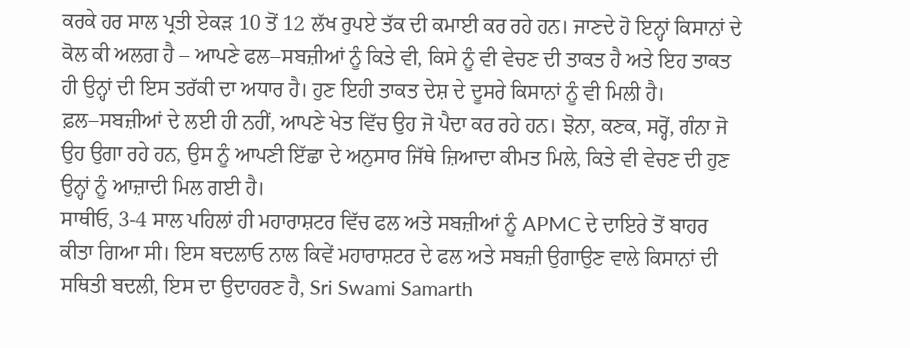ਕਰਕੇ ਹਰ ਸਾਲ ਪ੍ਰਤੀ ਏਕੜ 10 ਤੋਂ 12 ਲੱਖ ਰੁਪਏ ਤੱਕ ਦੀ ਕਮਾਈ ਕਰ ਰਹੇ ਹਨ। ਜਾਣਦੇ ਹੋ ਇਨ੍ਹਾਂ ਕਿਸਾਨਾਂ ਦੇ ਕੋਲ ਕੀ ਅਲਗ ਹੈ – ਆਪਣੇ ਫਲ–ਸਬਜ਼ੀਆਂ ਨੂੰ ਕਿਤੇ ਵੀ, ਕਿਸੇ ਨੂੰ ਵੀ ਵੇਚਣ ਦੀ ਤਾਕਤ ਹੈ ਅਤੇ ਇਹ ਤਾਕਤ ਹੀ ਉਨ੍ਹਾਂ ਦੀ ਇਸ ਤਰੱਕੀ ਦਾ ਅਧਾਰ ਹੈ। ਹੁਣ ਇਹੀ ਤਾਕਤ ਦੇਸ਼ ਦੇ ਦੂਸਰੇ ਕਿਸਾਨਾਂ ਨੂੰ ਵੀ ਮਿਲੀ ਹੈ। ਫ਼ਲ–ਸਬਜ਼ੀਆਂ ਦੇ ਲਈ ਹੀ ਨਹੀਂ, ਆਪਣੇ ਖੇਤ ਵਿੱਚ ਉਹ ਜੋ ਪੈਦਾ ਕਰ ਰਹੇ ਹਨ। ਝੋਨਾ, ਕਣਕ, ਸਰ੍ਹੋਂ, ਗੰਨਾ ਜੋ ਉਹ ਉਗਾ ਰਹੇ ਹਨ, ਉਸ ਨੂੰ ਆਪਣੀ ਇੱਛਾ ਦੇ ਅਨੁਸਾਰ ਜਿੱਥੇ ਜ਼ਿਆਦਾ ਕੀਮਤ ਮਿਲੇ, ਕਿਤੇ ਵੀ ਵੇਚਣ ਦੀ ਹੁਣ ਉਨ੍ਹਾਂ ਨੂੰ ਆਜ਼ਾਦੀ ਮਿਲ ਗਈ ਹੈ।
ਸਾਥੀਓ, 3-4 ਸਾਲ ਪਹਿਲਾਂ ਹੀ ਮਹਾਰਾਸ਼ਟਰ ਵਿੱਚ ਫਲ ਅਤੇ ਸਬਜ਼ੀਆਂ ਨੂੰ APMC ਦੇ ਦਾਇਰੇ ਤੋਂ ਬਾਹਰ ਕੀਤਾ ਗਿਆ ਸੀ। ਇਸ ਬਦਲਾਓ ਨਾਲ ਕਿਵੇਂ ਮਹਾਰਾਸ਼ਟਰ ਦੇ ਫਲ ਅਤੇ ਸਬਜ਼ੀ ਉਗਾਉਣ ਵਾਲੇ ਕਿਸਾਨਾਂ ਦੀ ਸਥਿਤੀ ਬਦਲੀ, ਇਸ ਦਾ ਉਦਾਹਰਣ ਹੈ, Sri Swami Samarth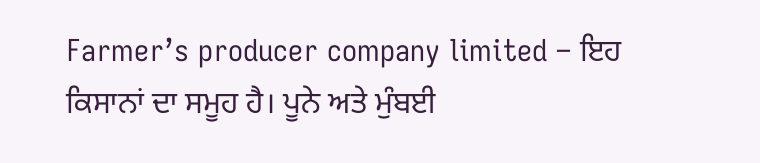Farmer’s producer company limited – ਇਹ ਕਿਸਾਨਾਂ ਦਾ ਸਮੂਹ ਹੈ। ਪੂਨੇ ਅਤੇ ਮੁੰਬਈ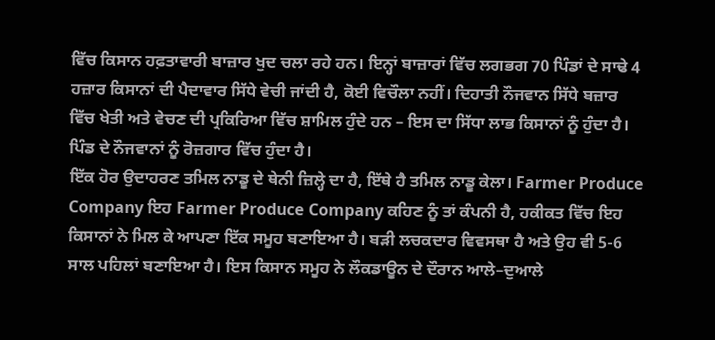ਵਿੱਚ ਕਿਸਾਨ ਹਫ਼ਤਾਵਾਰੀ ਬਾਜ਼ਾਰ ਖੁਦ ਚਲਾ ਰਹੇ ਹਨ। ਇਨ੍ਹਾਂ ਬਾਜ਼ਾਰਾਂ ਵਿੱਚ ਲਗਭਗ 70 ਪਿੰਡਾਂ ਦੇ ਸਾਢੇ 4 ਹਜ਼ਾਰ ਕਿਸਾਨਾਂ ਦੀ ਪੈਦਾਵਾਰ ਸਿੱਧੇ ਵੇਚੀ ਜਾਂਦੀ ਹੈ, ਕੋਈ ਵਿਚੌਲਾ ਨਹੀਂ। ਦਿਹਾਤੀ ਨੌਜਵਾਨ ਸਿੱਧੇ ਬਜ਼ਾਰ ਵਿੱਚ ਖੇਤੀ ਅਤੇ ਵੇਚਣ ਦੀ ਪ੍ਰਕਿਰਿਆ ਵਿੱਚ ਸ਼ਾਮਿਲ ਹੁੰਦੇ ਹਨ – ਇਸ ਦਾ ਸਿੱਧਾ ਲਾਭ ਕਿਸਾਨਾਂ ਨੂੰ ਹੁੰਦਾ ਹੈ। ਪਿੰਡ ਦੇ ਨੌਜਵਾਨਾਂ ਨੂੰ ਰੋਜ਼ਗਾਰ ਵਿੱਚ ਹੁੰਦਾ ਹੈ।
ਇੱਕ ਹੋਰ ਉਦਾਹਰਣ ਤਮਿਲ ਨਾਡੂ ਦੇ ਥੇਨੀ ਜ਼ਿਲ੍ਹੇ ਦਾ ਹੈ, ਇੱਥੇ ਹੈ ਤਮਿਲ ਨਾਡੂ ਕੇਲਾ। Farmer Produce Company ਇਹ Farmer Produce Company ਕਹਿਣ ਨੂੰ ਤਾਂ ਕੰਪਨੀ ਹੈ, ਹਕੀਕਤ ਵਿੱਚ ਇਹ ਕਿਸਾਨਾਂ ਨੇ ਮਿਲ ਕੇ ਆਪਣਾ ਇੱਕ ਸਮੂਹ ਬਣਾਇਆ ਹੈ। ਬੜੀ ਲਚਕਦਾਰ ਵਿਵਸਥਾ ਹੈ ਅਤੇ ਉਹ ਵੀ 5-6 ਸਾਲ ਪਹਿਲਾਂ ਬਣਾਇਆ ਹੈ। ਇਸ ਕਿਸਾਨ ਸਮੂਹ ਨੇ ਲੌਕਡਾਊਨ ਦੇ ਦੌਰਾਨ ਆਲੇ–ਦੁਆਲੇ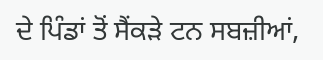ਦੇ ਪਿੰਡਾਂ ਤੋਂ ਸੈਂਕੜੇ ਟਨ ਸਬਜ਼ੀਆਂ,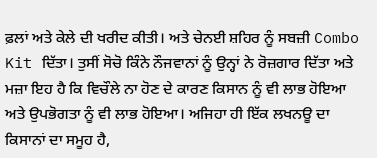ਫ਼ਲਾਂ ਅਤੇ ਕੇਲੇ ਦੀ ਖਰੀਦ ਕੀਤੀ। ਅਤੇ ਚੇਨਈ ਸ਼ਹਿਰ ਨੂੰ ਸਬਜ਼ੀ Combo Kit ਦਿੱਤਾ। ਤੁਸੀਂ ਸੋਚੋ ਕਿੰਨੇ ਨੌਜਵਾਨਾਂ ਨੂੰ ਉਨ੍ਹਾਂ ਨੇ ਰੋਜ਼ਗਾਰ ਦਿੱਤਾ ਅਤੇ ਮਜ਼ਾ ਇਹ ਹੈ ਕਿ ਵਿਚੌਲੇ ਨਾ ਹੋਣ ਦੇ ਕਾਰਣ ਕਿਸਾਨ ਨੂੰ ਵੀ ਲਾਭ ਹੋਇਆ ਅਤੇ ਉਪਭੋਗਤਾ ਨੂੰ ਵੀ ਲਾਭ ਹੋਇਆ। ਅਜਿਹਾ ਹੀ ਇੱਕ ਲਖਨਊ ਦਾ ਕਿਸਾਨਾਂ ਦਾ ਸਮੂਹ ਹੈ,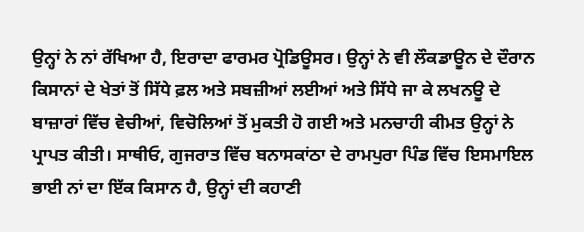ਉਨ੍ਹਾਂ ਨੇ ਨਾਂ ਰੱਖਿਆ ਹੈ, ਇਰਾਦਾ ਫਾਰਮਰ ਪ੍ਰੋਡਿਊਸਰ। ਉਨ੍ਹਾਂ ਨੇ ਵੀ ਲੌਕਡਾਊਨ ਦੇ ਦੌਰਾਨ ਕਿਸਾਨਾਂ ਦੇ ਖੇਤਾਂ ਤੋਂ ਸਿੱਧੇ ਫ਼ਲ ਅਤੇ ਸਬਜ਼ੀਆਂ ਲਈਆਂ ਅਤੇ ਸਿੱਧੇ ਜਾ ਕੇ ਲਖਨਊ ਦੇ ਬਾਜ਼ਾਰਾਂ ਵਿੱਚ ਵੇਚੀਆਂ, ਵਿਚੋਲਿਆਂ ਤੋਂ ਮੁਕਤੀ ਹੋ ਗਈ ਅਤੇ ਮਨਚਾਹੀ ਕੀਮਤ ਉਨ੍ਹਾਂ ਨੇ ਪ੍ਰਾਪਤ ਕੀਤੀ। ਸਾਥੀਓ, ਗੁਜਰਾਤ ਵਿੱਚ ਬਨਾਸਕਾਂਠਾ ਦੇ ਰਾਮਪੁਰਾ ਪਿੰਡ ਵਿੱਚ ਇਸਮਾਇਲ ਭਾਈ ਨਾਂ ਦਾ ਇੱਕ ਕਿਸਾਨ ਹੈ, ਉਨ੍ਹਾਂ ਦੀ ਕਹਾਣੀ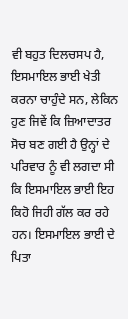ਵੀ ਬਹੁਤ ਦਿਲਚਸਪ ਹੈ, ਇਸਮਾਇਲ ਭਾਈ ਖੇਤੀ ਕਰਨਾ ਚਾਹੁੰਦੇ ਸਨ, ਲੇਕਿਨ ਹੁਣ ਜਿਵੇਂ ਕਿ ਜ਼ਿਆਦਾਤਰ ਸੋਚ ਬਣ ਗਈ ਹੈ ਉਨ੍ਹਾਂ ਦੇ ਪਰਿਵਾਰ ਨੂੰ ਵੀ ਲਗਦਾ ਸੀ ਕਿ ਇਸਮਾਇਲ ਭਾਈ ਇਹ ਕਿਹੋ ਜਿਹੀ ਗੱਲ ਕਰ ਰਹੇ ਹਨ। ਇਸਮਾਇਲ ਭਾਈ ਦੇ ਪਿਤਾ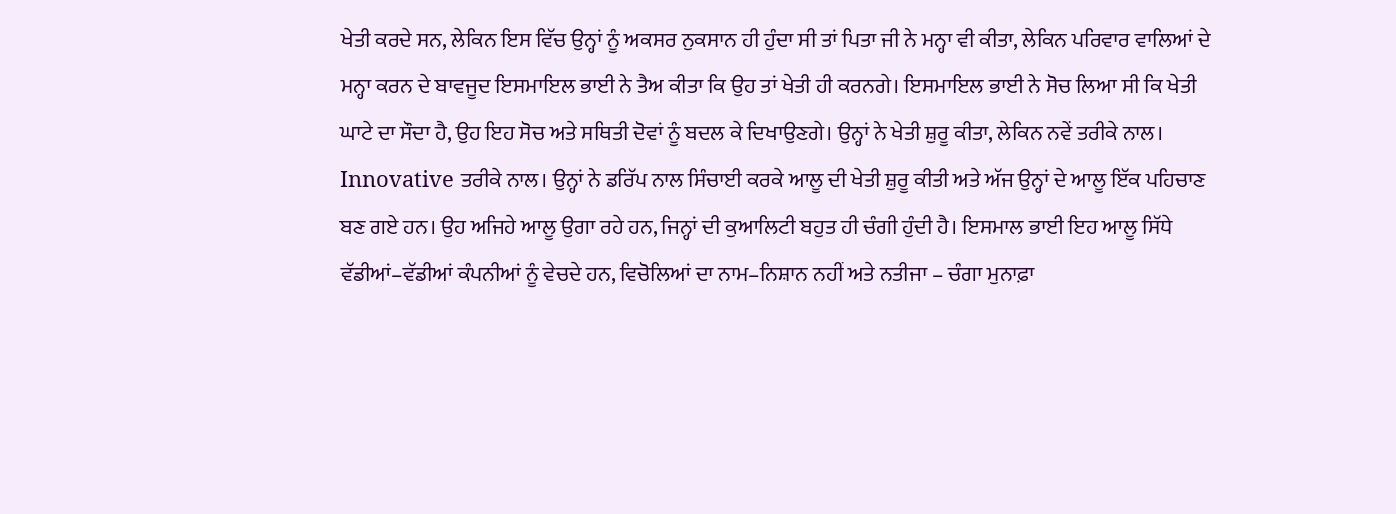ਖੇਤੀ ਕਰਦੇ ਸਨ, ਲੇਕਿਨ ਇਸ ਵਿੱਚ ਉਨ੍ਹਾਂ ਨੂੰ ਅਕਸਰ ਨੁਕਸਾਨ ਹੀ ਹੁੰਦਾ ਸੀ ਤਾਂ ਪਿਤਾ ਜੀ ਨੇ ਮਨ੍ਹਾ ਵੀ ਕੀਤਾ, ਲੇਕਿਨ ਪਰਿਵਾਰ ਵਾਲਿਆਂ ਦੇ ਮਨ੍ਹਾ ਕਰਨ ਦੇ ਬਾਵਜੂਦ ਇਸਮਾਇਲ ਭਾਈ ਨੇ ਤੈਅ ਕੀਤਾ ਕਿ ਉਹ ਤਾਂ ਖੇਤੀ ਹੀ ਕਰਨਗੇ। ਇਸਮਾਇਲ ਭਾਈ ਨੇ ਸੋਚ ਲਿਆ ਸੀ ਕਿ ਖੇਤੀ ਘਾਟੇ ਦਾ ਸੌਦਾ ਹੈ, ਉਹ ਇਹ ਸੋਚ ਅਤੇ ਸਥਿਤੀ ਦੋਵਾਂ ਨੂੰ ਬਦਲ ਕੇ ਦਿਖਾਉਣਗੇ। ਉਨ੍ਹਾਂ ਨੇ ਖੇਤੀ ਸ਼ੁਰੂ ਕੀਤਾ, ਲੇਕਿਨ ਨਵੇਂ ਤਰੀਕੇ ਨਾਲ। Innovative ਤਰੀਕੇ ਨਾਲ। ਉਨ੍ਹਾਂ ਨੇ ਡਰਿੱਪ ਨਾਲ ਸਿੰਚਾਈ ਕਰਕੇ ਆਲੂ ਦੀ ਖੇਤੀ ਸ਼ੁਰੂ ਕੀਤੀ ਅਤੇ ਅੱਜ ਉਨ੍ਹਾਂ ਦੇ ਆਲੂ ਇੱਕ ਪਹਿਚਾਣ ਬਣ ਗਏ ਹਨ। ਉਹ ਅਜਿਹੇ ਆਲੂ ਉਗਾ ਰਹੇ ਹਨ, ਜਿਨ੍ਹਾਂ ਦੀ ਕੁਆਲਿਟੀ ਬਹੁਤ ਹੀ ਚੰਗੀ ਹੁੰਦੀ ਹੈ। ਇਸਮਾਲ ਭਾਈ ਇਹ ਆਲੂ ਸਿੱਧੇ ਵੱਡੀਆਂ–ਵੱਡੀਆਂ ਕੰਪਨੀਆਂ ਨੂੰ ਵੇਚਦੇ ਹਨ, ਵਿਚੋਲਿਆਂ ਦਾ ਨਾਮ–ਨਿਸ਼ਾਨ ਨਹੀਂ ਅਤੇ ਨਤੀਜਾ – ਚੰਗਾ ਮੁਨਾਫ਼ਾ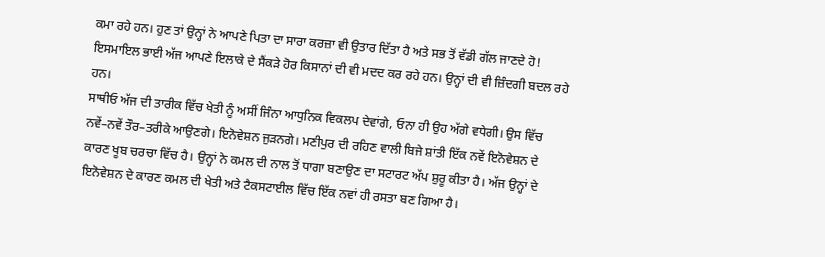ਕਮਾ ਰਹੇ ਹਨ। ਹੁਣ ਤਾਂ ਉਨ੍ਹਾਂ ਨੇ ਆਪਣੇ ਪਿਤਾ ਦਾ ਸਾਰਾ ਕਰਜ਼ਾ ਵੀ ਉਤਾਰ ਦਿੱਤਾ ਹੈ ਅਤੇ ਸਭ ਤੋਂ ਵੱਡੀ ਗੱਲ ਜਾਣਦੇ ਹੋ! ਇਸਮਾਇਲ ਭਾਈ ਅੱਜ ਆਪਣੇ ਇਲਾਕੇ ਦੇ ਸੈਂਕੜੇ ਹੋਰ ਕਿਸਾਨਾਂ ਦੀ ਵੀ ਮਦਦ ਕਰ ਰਹੇ ਹਨ। ਉਨ੍ਹਾਂ ਦੀ ਵੀ ਜ਼ਿੰਦਗੀ ਬਦਲ ਰਹੇ ਹਨ।
ਸਾਥੀਓ ਅੱਜ ਦੀ ਤਾਰੀਕ ਵਿੱਚ ਖੇਤੀ ਨੂੰ ਅਸੀਂ ਜਿੰਨਾ ਆਧੁਨਿਕ ਵਿਕਲਪ ਦੇਵਾਂਗੇ, ਓਨਾ ਹੀ ਉਹ ਅੱਗੇ ਵਧੇਗੀ। ਉਸ ਵਿੱਚ ਨਵੇਂ–ਨਵੇਂ ਤੌਰ–ਤਰੀਕੇ ਆਉਣਗੇ। ਇਨੋਵੇਸ਼ਨ ਜੁੜਨਗੇ। ਮਣੀਪੁਰ ਦੀ ਰਹਿਣ ਵਾਲੀ ਬਿਜੇ ਸ਼ਾਂਤੀ ਇੱਕ ਨਵੇਂ ਇਨੋਵੇਸ਼ਨ ਦੇ ਕਾਰਣ ਖੂਬ ਚਰਚਾ ਵਿੱਚ ਹੈ। ਉਨ੍ਹਾਂ ਨੇ ਕਮਲ ਦੀ ਨਾਲ ਤੋਂ ਧਾਗਾ ਬਣਾਉਣ ਦਾ ਸਟਾਰਟ ਅੱਪ ਸ਼ੁਰੂ ਕੀਤਾ ਹੈ। ਅੱਜ ਉਨ੍ਹਾਂ ਦੇ ਇਨੋਵੇਸ਼ਨ ਦੇ ਕਾਰਣ ਕਮਲ ਦੀ ਖੇਤੀ ਅਤੇ ਟੈਕਸਟਾਈਲ ਵਿੱਚ ਇੱਕ ਨਵਾਂ ਹੀ ਰਸਤਾ ਬਣ ਗਿਆ ਹੈ।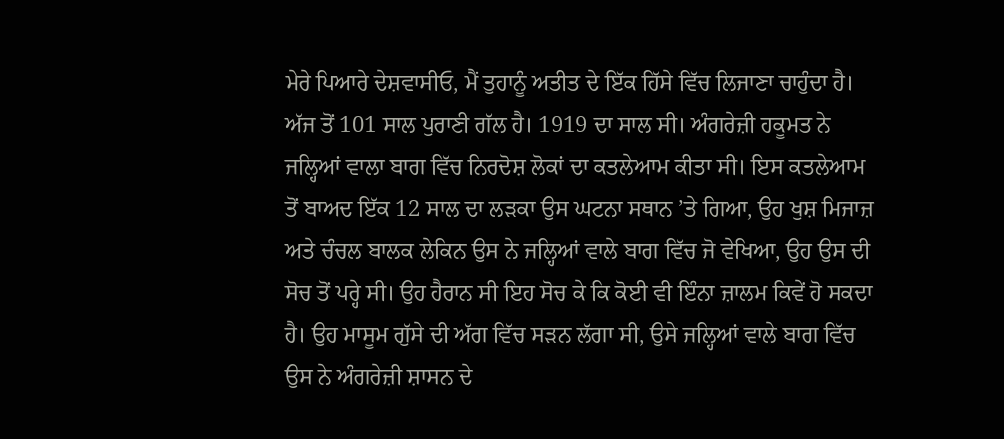ਮੇਰੇ ਪਿਆਰੇ ਦੇਸ਼ਵਾਸੀਓ, ਮੈਂ ਤੁਹਾਨੂੰ ਅਤੀਤ ਦੇ ਇੱਕ ਹਿੱਸੇ ਵਿੱਚ ਲਿਜਾਣਾ ਚਾਹੁੰਦਾ ਹੈ। ਅੱਜ ਤੋਂ 101 ਸਾਲ ਪੁਰਾਣੀ ਗੱਲ ਹੈ। 1919 ਦਾ ਸਾਲ ਸੀ। ਅੰਗਰੇਜ਼ੀ ਹਕੂਮਤ ਨੇ ਜਲ੍ਹਿਆਂ ਵਾਲਾ ਬਾਗ ਵਿੱਚ ਨਿਰਦੋਸ਼ ਲੋਕਾਂ ਦਾ ਕਤਲੇਆਮ ਕੀਤਾ ਸੀ। ਇਸ ਕਤਲੇਆਮ ਤੋਂ ਬਾਅਦ ਇੱਕ 12 ਸਾਲ ਦਾ ਲੜਕਾ ਉਸ ਘਟਨਾ ਸਥਾਨ ’ਤੇ ਗਿਆ, ਉਹ ਖੁਸ਼ ਮਿਜਾਜ਼ ਅਤੇ ਚੰਚਲ ਬਾਲਕ ਲੇਕਿਨ ਉਸ ਨੇ ਜਲ੍ਹਿਆਂ ਵਾਲੇ ਬਾਗ ਵਿੱਚ ਜੋ ਵੇਖਿਆ, ਉਹ ਉਸ ਦੀ ਸੋਚ ਤੋਂ ਪਰ੍ਹੇ ਸੀ। ਉਹ ਹੈਰਾਨ ਸੀ ਇਹ ਸੋਚ ਕੇ ਕਿ ਕੋਈ ਵੀ ਇੰਨਾ ਜ਼ਾਲਮ ਕਿਵੇਂ ਹੋ ਸਕਦਾ ਹੈ। ਉਹ ਮਾਸੂਮ ਗੁੱਸੇ ਦੀ ਅੱਗ ਵਿੱਚ ਸੜਨ ਲੱਗਾ ਸੀ, ਉਸੇ ਜਲ੍ਹਿਆਂ ਵਾਲੇ ਬਾਗ ਵਿੱਚ ਉਸ ਨੇ ਅੰਗਰੇਜ਼ੀ ਸ਼ਾਸਨ ਦੇ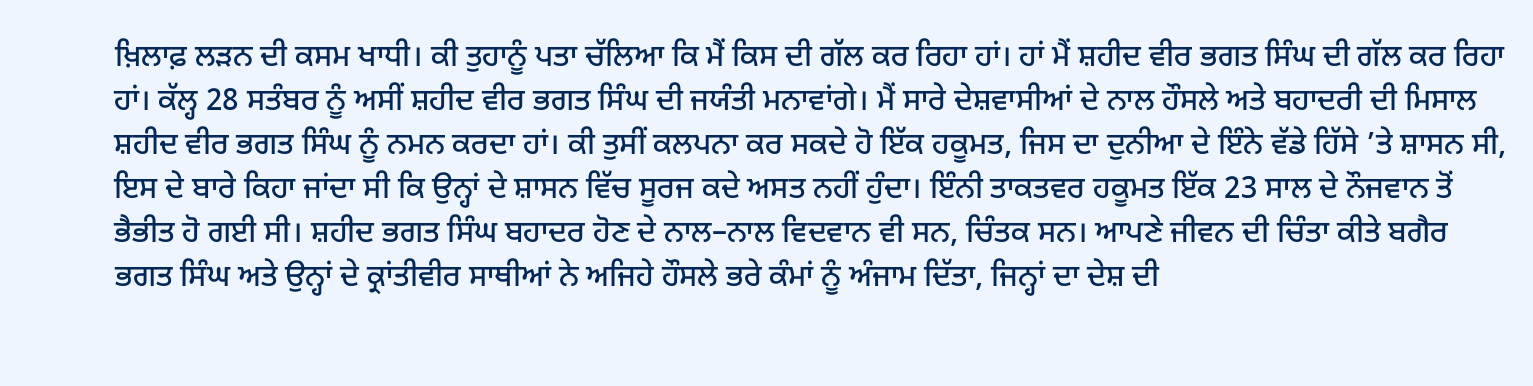ਖ਼ਿਲਾਫ਼ ਲੜਨ ਦੀ ਕਸਮ ਖਾਧੀ। ਕੀ ਤੁਹਾਨੂੰ ਪਤਾ ਚੱਲਿਆ ਕਿ ਮੈਂ ਕਿਸ ਦੀ ਗੱਲ ਕਰ ਰਿਹਾ ਹਾਂ। ਹਾਂ ਮੈਂ ਸ਼ਹੀਦ ਵੀਰ ਭਗਤ ਸਿੰਘ ਦੀ ਗੱਲ ਕਰ ਰਿਹਾ ਹਾਂ। ਕੱਲ੍ਹ 28 ਸਤੰਬਰ ਨੂੰ ਅਸੀਂ ਸ਼ਹੀਦ ਵੀਰ ਭਗਤ ਸਿੰਘ ਦੀ ਜਯੰਤੀ ਮਨਾਵਾਂਗੇ। ਮੈਂ ਸਾਰੇ ਦੇਸ਼ਵਾਸੀਆਂ ਦੇ ਨਾਲ ਹੌਸਲੇ ਅਤੇ ਬਹਾਦਰੀ ਦੀ ਮਿਸਾਲ ਸ਼ਹੀਦ ਵੀਰ ਭਗਤ ਸਿੰਘ ਨੂੰ ਨਮਨ ਕਰਦਾ ਹਾਂ। ਕੀ ਤੁਸੀਂ ਕਲਪਨਾ ਕਰ ਸਕਦੇ ਹੋ ਇੱਕ ਹਕੂਮਤ, ਜਿਸ ਦਾ ਦੁਨੀਆ ਦੇ ਇੰਨੇ ਵੱਡੇ ਹਿੱਸੇ ’ਤੇ ਸ਼ਾਸਨ ਸੀ, ਇਸ ਦੇ ਬਾਰੇ ਕਿਹਾ ਜਾਂਦਾ ਸੀ ਕਿ ਉਨ੍ਹਾਂ ਦੇ ਸ਼ਾਸਨ ਵਿੱਚ ਸੂਰਜ ਕਦੇ ਅਸਤ ਨਹੀਂ ਹੁੰਦਾ। ਇੰਨੀ ਤਾਕਤਵਰ ਹਕੂਮਤ ਇੱਕ 23 ਸਾਲ ਦੇ ਨੌਜਵਾਨ ਤੋਂ ਭੈਭੀਤ ਹੋ ਗਈ ਸੀ। ਸ਼ਹੀਦ ਭਗਤ ਸਿੰਘ ਬਹਾਦਰ ਹੋਣ ਦੇ ਨਾਲ–ਨਾਲ ਵਿਦਵਾਨ ਵੀ ਸਨ, ਚਿੰਤਕ ਸਨ। ਆਪਣੇ ਜੀਵਨ ਦੀ ਚਿੰਤਾ ਕੀਤੇ ਬਗੈਰ ਭਗਤ ਸਿੰਘ ਅਤੇ ਉਨ੍ਹਾਂ ਦੇ ਕ੍ਰਾਂਤੀਵੀਰ ਸਾਥੀਆਂ ਨੇ ਅਜਿਹੇ ਹੌਸਲੇ ਭਰੇ ਕੰਮਾਂ ਨੂੰ ਅੰਜਾਮ ਦਿੱਤਾ, ਜਿਨ੍ਹਾਂ ਦਾ ਦੇਸ਼ ਦੀ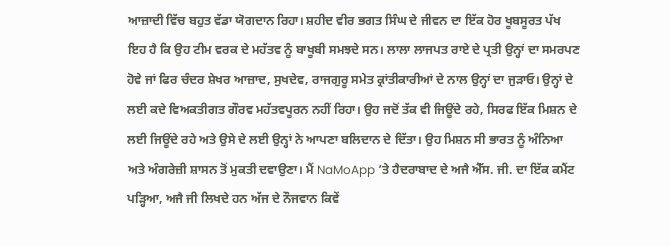ਆਜ਼ਾਦੀ ਵਿੱਚ ਬਹੁਤ ਵੱਡਾ ਯੋਗਦਾਨ ਰਿਹਾ। ਸ਼ਹੀਦ ਵੀਰ ਭਗਤ ਸਿੰਘ ਦੇ ਜੀਵਨ ਦਾ ਇੱਕ ਹੋਰ ਖੂਬਸੂਰਤ ਪੱਖ ਇਹ ਹੈ ਕਿ ਉਹ ਟੀਮ ਵਰਕ ਦੇ ਮਹੱਤਵ ਨੂੰ ਬਾਖੂਬੀ ਸਮਝਦੇ ਸਨ। ਲਾਲਾ ਲਾਜਪਤ ਰਾਏ ਦੇ ਪ੍ਰਤੀ ਉਨ੍ਹਾਂ ਦਾ ਸਮਰਪਣ ਹੋਵੇ ਜਾਂ ਫਿਰ ਚੰਦਰ ਸ਼ੇਖਰ ਆਜ਼ਾਦ, ਸੁਖਦੇਵ, ਰਾਜਗੁਰੂ ਸਮੇਤ ਕ੍ਰਾਂਤੀਕਾਰੀਆਂ ਦੇ ਨਾਲ ਉਨ੍ਹਾਂ ਦਾ ਜੁੜਾਓ। ਉਨ੍ਹਾਂ ਦੇ ਲਈ ਕਦੇ ਵਿਅਕਤੀਗਤ ਗੌਰਵ ਮਹੱਤਵਪੂਰਨ ਨਹੀਂ ਰਿਹਾ। ਉਹ ਜਦੋਂ ਤੱਕ ਵੀ ਜਿਊਂਦੇ ਰਹੇ, ਸਿਰਫ ਇੱਕ ਮਿਸ਼ਨ ਦੇ ਲਈ ਜਿਊਂਦੇ ਰਹੇ ਅਤੇ ਉਸੇ ਦੇ ਲਈ ਉਨ੍ਹਾਂ ਨੇ ਆਪਣਾ ਬਲਿਦਾਨ ਦੇ ਦਿੱਤਾ। ਉਹ ਮਿਸ਼ਨ ਸੀ ਭਾਰਤ ਨੂੰ ਅੰਨਿਆ ਅਤੇ ਅੰਗਰੇਜ਼ੀ ਸ਼ਾਸਨ ਤੋਂ ਮੁਕਤੀ ਦਵਾਉਣਾ। ਮੈਂ NaMoApp ’ਤੇ ਹੈਦਰਾਬਾਦ ਦੇ ਅਜੈ ਐੱਸ. ਜੀ. ਦਾ ਇੱਕ ਕਮੈਂਟ ਪੜ੍ਹਿਆ, ਅਜੈ ਜੀ ਲਿਖਦੇ ਹਨ ਅੱਜ ਦੇ ਨੌਜਵਾਨ ਕਿਵੇਂ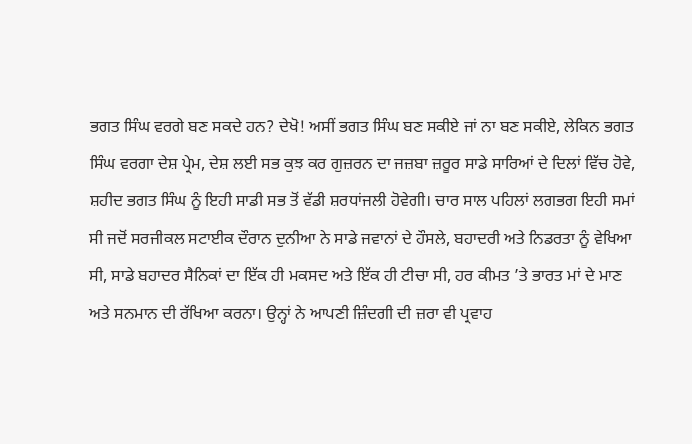ਭਗਤ ਸਿੰਘ ਵਰਗੇ ਬਣ ਸਕਦੇ ਹਨ? ਦੇਖੋ! ਅਸੀਂ ਭਗਤ ਸਿੰਘ ਬਣ ਸਕੀਏ ਜਾਂ ਨਾ ਬਣ ਸਕੀਏ, ਲੇਕਿਨ ਭਗਤ ਸਿੰਘ ਵਰਗਾ ਦੇਸ਼ ਪ੍ਰੇਮ, ਦੇਸ਼ ਲਈ ਸਭ ਕੁਝ ਕਰ ਗੁਜ਼ਰਨ ਦਾ ਜਜ਼ਬਾ ਜ਼ਰੂਰ ਸਾਡੇ ਸਾਰਿਆਂ ਦੇ ਦਿਲਾਂ ਵਿੱਚ ਹੋਵੇ, ਸ਼ਹੀਦ ਭਗਤ ਸਿੰਘ ਨੂੰ ਇਹੀ ਸਾਡੀ ਸਭ ਤੋਂ ਵੱਡੀ ਸ਼ਰਧਾਂਜਲੀ ਹੋਵੇਗੀ। ਚਾਰ ਸਾਲ ਪਹਿਲਾਂ ਲਗਭਗ ਇਹੀ ਸਮਾਂ ਸੀ ਜਦੋਂ ਸਰਜੀਕਲ ਸਟਾਈਕ ਦੌਰਾਨ ਦੁਨੀਆ ਨੇ ਸਾਡੇ ਜਵਾਨਾਂ ਦੇ ਹੌਸਲੇ, ਬਹਾਦਰੀ ਅਤੇ ਨਿਡਰਤਾ ਨੂੰ ਵੇਖਿਆ ਸੀ, ਸਾਡੇ ਬਹਾਦਰ ਸੈਨਿਕਾਂ ਦਾ ਇੱਕ ਹੀ ਮਕਸਦ ਅਤੇ ਇੱਕ ਹੀ ਟੀਚਾ ਸੀ, ਹਰ ਕੀਮਤ ’ਤੇ ਭਾਰਤ ਮਾਂ ਦੇ ਮਾਣ ਅਤੇ ਸਨਮਾਨ ਦੀ ਰੱਖਿਆ ਕਰਨਾ। ਉਨ੍ਹਾਂ ਨੇ ਆਪਣੀ ਜ਼ਿੰਦਗੀ ਦੀ ਜ਼ਰਾ ਵੀ ਪ੍ਰਵਾਹ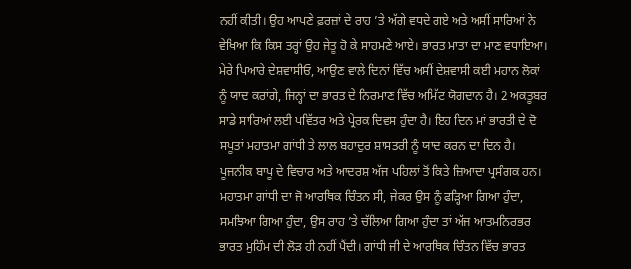ਨਹੀਂ ਕੀਤੀ। ਉਹ ਆਪਣੇ ਫ਼ਰਜ਼ਾਂ ਦੇ ਰਾਹ ’ਤੇ ਅੱਗੇ ਵਧਦੇ ਗਏ ਅਤੇ ਅਸੀਂ ਸਾਰਿਆਂ ਨੇ ਵੇਖਿਆ ਕਿ ਕਿਸ ਤਰ੍ਹਾਂ ਉਹ ਜੇਤੂ ਹੋ ਕੇ ਸਾਹਮਣੇ ਆਏ। ਭਾਰਤ ਮਾਤਾ ਦਾ ਮਾਣ ਵਧਾਇਆ।
ਮੇਰੇ ਪਿਆਰੇ ਦੇਸ਼ਵਾਸੀਓ, ਆਉਣ ਵਾਲੇ ਦਿਨਾਂ ਵਿੱਚ ਅਸੀਂ ਦੇਸ਼ਵਾਸੀ ਕਈ ਮਹਾਨ ਲੋਕਾਂ ਨੂੰ ਯਾਦ ਕਰਾਂਗੇ, ਜਿਨ੍ਹਾਂ ਦਾ ਭਾਰਤ ਦੇ ਨਿਰਮਾਣ ਵਿੱਚ ਅਮਿੱਟ ਯੋਗਦਾਨ ਹੈ। 2 ਅਕਤੂਬਰ ਸਾਡੇ ਸਾਰਿਆਂ ਲਈ ਪਵਿੱਤਰ ਅਤੇ ਪ੍ਰੇਰਕ ਦਿਵਸ ਹੁੰਦਾ ਹੈ। ਇਹ ਦਿਨ ਮਾਂ ਭਾਰਤੀ ਦੇ ਦੋ ਸਪੂਤਾਂ ਮਹਾਤਮਾ ਗਾਂਧੀ ਤੇ ਲਾਲ ਬਹਾਦੁਰ ਸ਼ਾਸਤਰੀ ਨੂੰ ਯਾਦ ਕਰਨ ਦਾ ਦਿਨ ਹੈ।
ਪੂਜਨੀਕ ਬਾਪੂ ਦੇ ਵਿਚਾਰ ਅਤੇ ਆਦਰਸ਼ ਅੱਜ ਪਹਿਲਾਂ ਤੋਂ ਕਿਤੇ ਜ਼ਿਆਦਾ ਪ੍ਰਸੰਗਕ ਹਨ। ਮਹਾਤਮਾ ਗਾਂਧੀ ਦਾ ਜੋ ਆਰਥਿਕ ਚਿੰਤਨ ਸੀ, ਜੇਕਰ ਉਸ ਨੂੰ ਫੜ੍ਹਿਆ ਗਿਆ ਹੁੰਦਾ, ਸਮਝਿਆ ਗਿਆ ਹੁੰਦਾ, ਉਸ ਰਾਹ ’ਤੇ ਚੱਲਿਆ ਗਿਆ ਹੁੰਦਾ ਤਾਂ ਅੱਜ ਆਤਮਨਿਰਭਰ ਭਾਰਤ ਮੁਹਿੰਮ ਦੀ ਲੋੜ ਹੀ ਨਹੀਂ ਪੈਂਦੀ। ਗਾਂਧੀ ਜੀ ਦੇ ਆਰਥਿਕ ਚਿੰਤਨ ਵਿੱਚ ਭਾਰਤ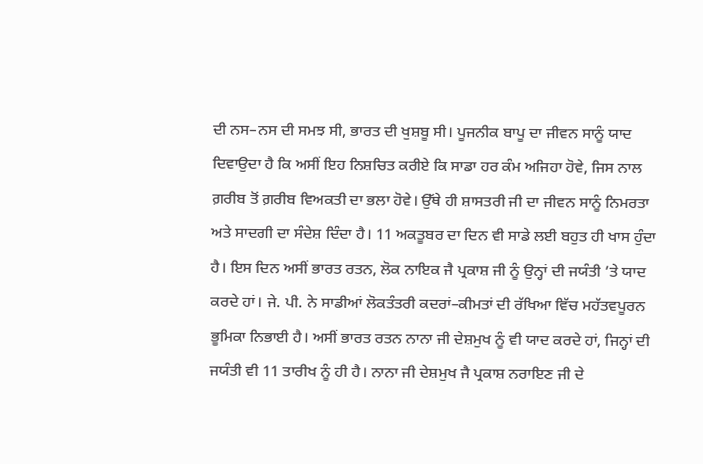ਦੀ ਨਸ–ਨਸ ਦੀ ਸਮਝ ਸੀ, ਭਾਰਤ ਦੀ ਖੁਸ਼ਬੂ ਸੀ। ਪੂਜਨੀਕ ਬਾਪੂ ਦਾ ਜੀਵਨ ਸਾਨੂੰ ਯਾਦ ਦਿਵਾਉਦਾ ਹੈ ਕਿ ਅਸੀਂ ਇਹ ਨਿਸ਼ਚਿਤ ਕਰੀਏ ਕਿ ਸਾਡਾ ਹਰ ਕੰਮ ਅਜਿਹਾ ਹੋਵੇ, ਜਿਸ ਨਾਲ ਗ਼ਰੀਬ ਤੋਂ ਗ਼ਰੀਬ ਵਿਅਕਤੀ ਦਾ ਭਲਾ ਹੋਵੇ। ਉੱਥੇ ਹੀ ਸ਼ਾਸਤਰੀ ਜੀ ਦਾ ਜੀਵਨ ਸਾਨੂੰ ਨਿਮਰਤਾ ਅਤੇ ਸਾਦਗੀ ਦਾ ਸੰਦੇਸ਼ ਦਿੰਦਾ ਹੈ। 11 ਅਕਤੂਬਰ ਦਾ ਦਿਨ ਵੀ ਸਾਡੇ ਲਈ ਬਹੁਤ ਹੀ ਖਾਸ ਹੁੰਦਾ ਹੈ। ਇਸ ਦਿਨ ਅਸੀਂ ਭਾਰਤ ਰਤਨ, ਲੋਕ ਨਾਇਕ ਜੈ ਪ੍ਰਕਾਸ਼ ਜੀ ਨੂੰ ਉਨ੍ਹਾਂ ਦੀ ਜਯੰਤੀ ’ਤੇ ਯਾਦ ਕਰਦੇ ਹਾਂ। ਜੇ. ਪੀ. ਨੇ ਸਾਡੀਆਂ ਲੋਕਤੰਤਰੀ ਕਦਰਾਂ–ਕੀਮਤਾਂ ਦੀ ਰੱਖਿਆ ਵਿੱਚ ਮਹੱਤਵਪੂਰਨ ਭੂਮਿਕਾ ਨਿਭਾਈ ਹੈ। ਅਸੀਂ ਭਾਰਤ ਰਤਨ ਨਾਨਾ ਜੀ ਦੇਸ਼ਮੁਖ ਨੂੰ ਵੀ ਯਾਦ ਕਰਦੇ ਹਾਂ, ਜਿਨ੍ਹਾਂ ਦੀ ਜਯੰਤੀ ਵੀ 11 ਤਾਰੀਖ ਨੂੰ ਹੀ ਹੈ। ਨਾਨਾ ਜੀ ਦੇਸ਼ਮੁਖ ਜੈ ਪ੍ਰਕਾਸ਼ ਨਰਾਇਣ ਜੀ ਦੇ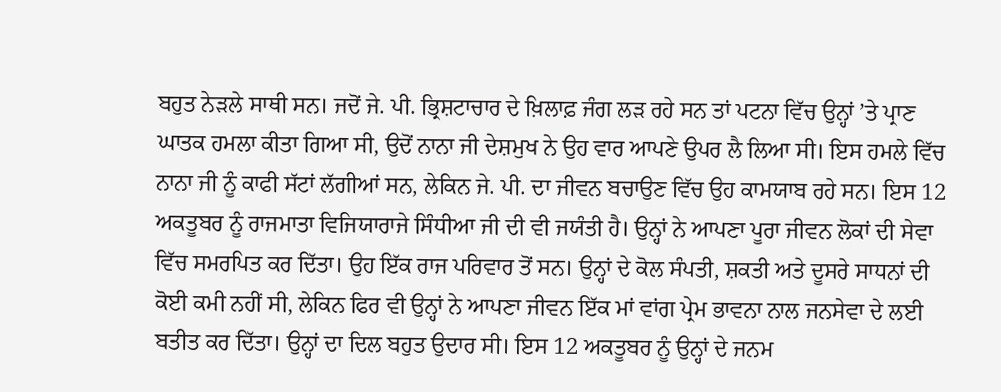ਬਹੁਤ ਨੇੜਲੇ ਸਾਥੀ ਸਨ। ਜਦੋਂ ਜੇ. ਪੀ. ਭ੍ਰਿਸ਼ਟਾਚਾਰ ਦੇ ਖ਼ਿਲਾਫ਼ ਜੰਗ ਲੜ ਰਹੇ ਸਨ ਤਾਂ ਪਟਨਾ ਵਿੱਚ ਉਨ੍ਹਾਂ ’ਤੇ ਪ੍ਰਾਣ ਘਾਤਕ ਹਮਲਾ ਕੀਤਾ ਗਿਆ ਸੀ, ਉਦੋਂ ਨਾਨਾ ਜੀ ਦੇਸ਼ਮੁਖ ਨੇ ਉਹ ਵਾਰ ਆਪਣੇ ਉਪਰ ਲੈ ਲਿਆ ਸੀ। ਇਸ ਹਮਲੇ ਵਿੱਚ ਨਾਨਾ ਜੀ ਨੂੰ ਕਾਫੀ ਸੱਟਾਂ ਲੱਗੀਆਂ ਸਨ, ਲੇਕਿਨ ਜੇ. ਪੀ. ਦਾ ਜੀਵਨ ਬਚਾਉਣ ਵਿੱਚ ਉਹ ਕਾਮਯਾਬ ਰਹੇ ਸਨ। ਇਸ 12 ਅਕਤੂਬਰ ਨੂੰ ਰਾਜਮਾਤਾ ਵਿਜਿਯਾਰਾਜੇ ਸਿੰਧੀਆ ਜੀ ਦੀ ਵੀ ਜਯੰਤੀ ਹੈ। ਉਨ੍ਹਾਂ ਨੇ ਆਪਣਾ ਪੂਰਾ ਜੀਵਨ ਲੋਕਾਂ ਦੀ ਸੇਵਾ ਵਿੱਚ ਸਮਰਪਿਤ ਕਰ ਦਿੱਤਾ। ਉਹ ਇੱਕ ਰਾਜ ਪਰਿਵਾਰ ਤੋਂ ਸਨ। ਉਨ੍ਹਾਂ ਦੇ ਕੋਲ ਸੰਪਤੀ, ਸ਼ਕਤੀ ਅਤੇ ਦੂਸਰੇ ਸਾਧਨਾਂ ਦੀ ਕੋਈ ਕਮੀ ਨਹੀਂ ਸੀ, ਲੇਕਿਨ ਫਿਰ ਵੀ ਉਨ੍ਹਾਂ ਨੇ ਆਪਣਾ ਜੀਵਨ ਇੱਕ ਮਾਂ ਵਾਂਗ ਪ੍ਰੇਮ ਭਾਵਨਾ ਨਾਲ ਜਨਸੇਵਾ ਦੇ ਲਈ ਬਤੀਤ ਕਰ ਦਿੱਤਾ। ਉਨ੍ਹਾਂ ਦਾ ਦਿਲ ਬਹੁਤ ਉਦਾਰ ਸੀ। ਇਸ 12 ਅਕਤੂਬਰ ਨੂੰ ਉਨ੍ਹਾਂ ਦੇ ਜਨਮ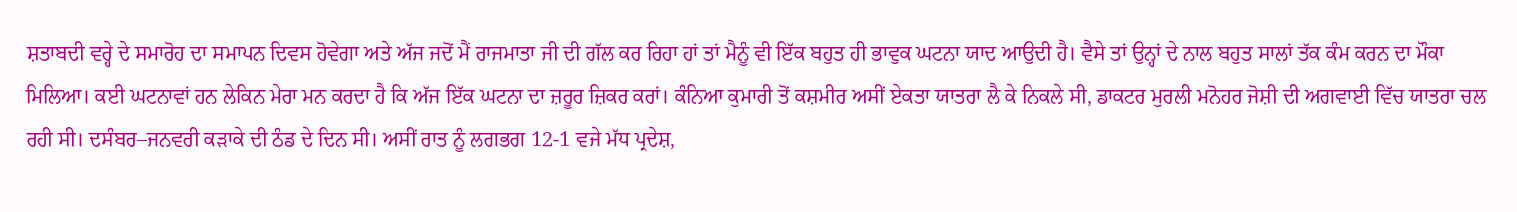ਸ਼ਤਾਬਦੀ ਵਰ੍ਹੇ ਦੇ ਸਮਾਰੋਹ ਦਾ ਸਮਾਪਨ ਦਿਵਸ ਹੋਵੇਗਾ ਅਤੇ ਅੱਜ ਜਦੋਂ ਮੈਂ ਰਾਜਮਾਤਾ ਜੀ ਦੀ ਗੱਲ ਕਰ ਰਿਹਾ ਹਾਂ ਤਾਂ ਮੈਨੂੰ ਵੀ ਇੱਕ ਬਹੁਤ ਹੀ ਭਾਵੁਕ ਘਟਨਾ ਯਾਦ ਆਉਦੀ ਹੈ। ਵੈਸੇ ਤਾਂ ਉਨ੍ਹਾਂ ਦੇ ਨਾਲ ਬਹੁਤ ਸਾਲਾਂ ਤੱਕ ਕੰਮ ਕਰਨ ਦਾ ਮੌਕਾ ਮਿਲਿਆ। ਕਈ ਘਟਨਾਵਾਂ ਹਨ ਲੇਕਿਨ ਮੇਰਾ ਮਨ ਕਰਦਾ ਹੈ ਕਿ ਅੱਜ ਇੱਕ ਘਟਨਾ ਦਾ ਜ਼ਰੂਰ ਜ਼ਿਕਰ ਕਰਾਂ। ਕੰਨਿਆ ਕੁਮਾਰੀ ਤੋਂ ਕਸ਼ਮੀਰ ਅਸੀਂ ਏਕਤਾ ਯਾਤਰਾ ਲੈ ਕੇ ਨਿਕਲੇ ਸੀ, ਡਾਕਟਰ ਮੁਰਲੀ ਮਨੋਹਰ ਜੋਸ਼ੀ ਦੀ ਅਗਵਾਈ ਵਿੱਚ ਯਾਤਰਾ ਚਲ ਰਹੀ ਸੀ। ਦਸੰਬਰ–ਜਨਵਰੀ ਕੜਾਕੇ ਦੀ ਠੰਡ ਦੇ ਦਿਨ ਸੀ। ਅਸੀਂ ਰਾਤ ਨੂੰ ਲਗਭਗ 12-1 ਵਜੇ ਮੱਧ ਪ੍ਰਦੇਸ਼,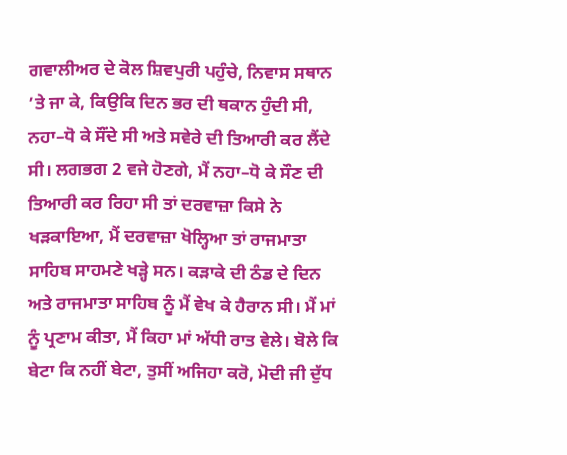ਗਵਾਲੀਅਰ ਦੇ ਕੋਲ ਸ਼ਿਵਪੁਰੀ ਪਹੁੰਚੇ, ਨਿਵਾਸ ਸਥਾਨ ’ਤੇ ਜਾ ਕੇ, ਕਿਉਕਿ ਦਿਨ ਭਰ ਦੀ ਥਕਾਨ ਹੁੰਦੀ ਸੀ, ਨਹਾ–ਧੋ ਕੇ ਸੌਂਦੇ ਸੀ ਅਤੇ ਸਵੇਰੇ ਦੀ ਤਿਆਰੀ ਕਰ ਲੈਂਦੇ ਸੀ। ਲਗਭਗ 2 ਵਜੇ ਹੋਣਗੇ, ਮੈਂ ਨਹਾ–ਧੋ ਕੇ ਸੌਣ ਦੀ ਤਿਆਰੀ ਕਰ ਰਿਹਾ ਸੀ ਤਾਂ ਦਰਵਾਜ਼ਾ ਕਿਸੇ ਨੇ ਖੜਕਾਇਆ, ਮੈਂ ਦਰਵਾਜ਼ਾ ਖੋਲ੍ਹਿਆ ਤਾਂ ਰਾਜਮਾਤਾ ਸਾਹਿਬ ਸਾਹਮਣੇ ਖੜ੍ਹੇ ਸਨ। ਕੜਾਕੇ ਦੀ ਠੰਡ ਦੇ ਦਿਨ ਅਤੇ ਰਾਜਮਾਤਾ ਸਾਹਿਬ ਨੂੰ ਮੈਂ ਵੇਖ ਕੇ ਹੈਰਾਨ ਸੀ। ਮੈਂ ਮਾਂ ਨੂੰ ਪ੍ਰਣਾਮ ਕੀਤਾ, ਮੈਂ ਕਿਹਾ ਮਾਂ ਅੱਧੀ ਰਾਤ ਵੇਲੇ। ਬੋਲੇ ਕਿ ਬੇਟਾ ਕਿ ਨਹੀਂ ਬੇਟਾ, ਤੁਸੀਂ ਅਜਿਹਾ ਕਰੋ, ਮੋਦੀ ਜੀ ਦੁੱਧ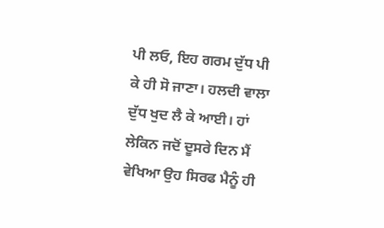ਪੀ ਲਓ, ਇਹ ਗਰਮ ਦੁੱਧ ਪੀ ਕੇ ਹੀ ਸੋ ਜਾਣਾ। ਹਲਦੀ ਵਾਲਾ ਦੁੱਧ ਖੁਦ ਲੈ ਕੇ ਆਈ। ਹਾਂ ਲੇਕਿਨ ਜਦੋਂ ਦੂਸਰੇ ਦਿਨ ਮੈਂ ਵੇਖਿਆ ਉਹ ਸਿਰਫ ਮੈਨੂੰ ਹੀ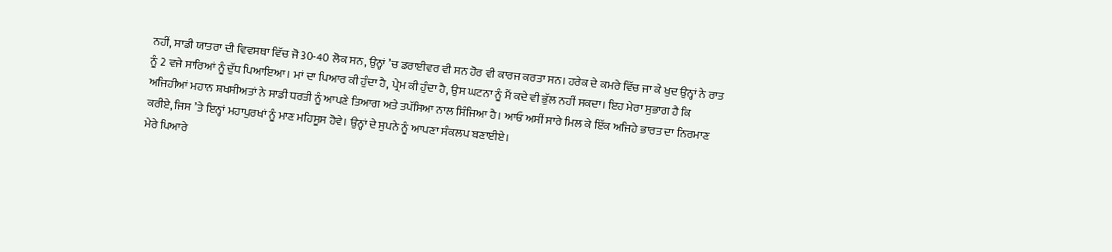ਨਹੀਂ, ਸਾਡੀ ਯਾਤਰਾ ਦੀ ਵਿਵਸਥਾ ਵਿੱਚ ਜੋ 30-40 ਲੋਕ ਸਨ, ਉਨ੍ਹਾਂ ’ਚ ਡਰਾਈਵਰ ਵੀ ਸਨ ਹੋਰ ਵੀ ਕਾਰਜ ਕਰਤਾ ਸਨ। ਹਰੇਕ ਦੇ ਕਮਰੇ ਵਿੱਚ ਜਾ ਕੇ ਖੁਦ ਉਨ੍ਹਾਂ ਨੇ ਰਾਤ ਨੂੰ 2 ਵਜੇ ਸਾਰਿਆਂ ਨੂੰ ਦੁੱਧ ਪਿਆਇਆ। ਮਾਂ ਦਾ ਪਿਆਰ ਕੀ ਹੁੰਦਾ ਹੈ, ਪ੍ਰੇਮ ਕੀ ਹੁੰਦਾ ਹੈ, ਉਸ ਘਟਨਾ ਨੂੰ ਮੈਂ ਕਦੇ ਵੀ ਭੁੱਲ ਨਹੀਂ ਸਕਦਾ। ਇਹ ਮੇਰਾ ਸੁਭਾਗ ਹੈ ਕਿ ਅਜਿਹੀਆਂ ਮਹਾਨ ਸ਼ਖਸੀਅਤਾਂ ਨੇ ਸਾਡੀ ਧਰਤੀ ਨੂੰ ਆਪਣੇ ਤਿਆਗ ਅਤੇ ਤਪੱਸਿਆ ਨਾਲ ਸਿੰਜਿਆ ਹੈ। ਆਓ ਅਸੀਂ ਸਾਰੇ ਮਿਲ ਕੇ ਇੱਕ ਅਜਿਹੇ ਭਾਰਤ ਦਾ ਨਿਰਮਾਣ ਕਰੀਏ, ਜਿਸ ’ਤੇ ਇਨ੍ਹਾਂ ਮਹਾਪੁਰਖਾਂ ਨੂੰ ਮਾਣ ਮਹਿਸੂਸ ਹੋਵੇ। ਉਨ੍ਹਾਂ ਦੇ ਸੁਪਨੇ ਨੂੰ ਆਪਣਾ ਸੰਕਲਪ ਬਣਾਈਏ।
ਮੇਰੇ ਪਿਆਰੇ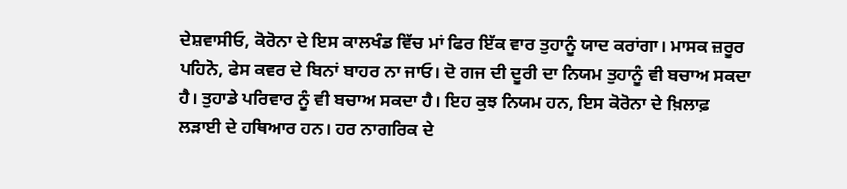ਦੇਸ਼ਵਾਸੀਓ, ਕੋਰੋਨਾ ਦੇ ਇਸ ਕਾਲਖੰਡ ਵਿੱਚ ਮਾਂ ਫਿਰ ਇੱਕ ਵਾਰ ਤੁਹਾਨੂੰ ਯਾਦ ਕਰਾਂਗਾ। ਮਾਸਕ ਜ਼ਰੂਰ ਪਹਿਨੋ, ਫੇਸ ਕਵਰ ਦੇ ਬਿਨਾਂ ਬਾਹਰ ਨਾ ਜਾਓ। ਦੋ ਗਜ ਦੀ ਦੂਰੀ ਦਾ ਨਿਯਮ ਤੁਹਾਨੂੰ ਵੀ ਬਚਾਅ ਸਕਦਾ ਹੈ। ਤੁਹਾਡੇ ਪਰਿਵਾਰ ਨੂੰ ਵੀ ਬਚਾਅ ਸਕਦਾ ਹੈ। ਇਹ ਕੁਝ ਨਿਯਮ ਹਨ, ਇਸ ਕੋਰੋਨਾ ਦੇ ਖ਼ਿਲਾਫ਼ ਲੜਾਈ ਦੇ ਹਥਿਆਰ ਹਨ। ਹਰ ਨਾਗਰਿਕ ਦੇ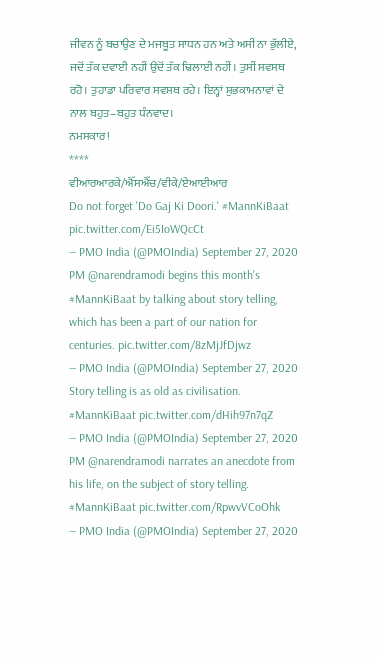ਜੀਵਨ ਨੂੰ ਬਚਾਉਣ ਦੇ ਮਜਬੂਤ ਸਾਧਨ ਹਨ ਅਤੇ ਅਸੀਂ ਨਾ ਭੁੱਲੀਏ, ਜਦੋਂ ਤੱਕ ਦਵਾਈ ਨਹੀਂ ਉਦੋਂ ਤੱਕ ਢਿਲਾਈ ਨਹੀਂ। ਤੁਸੀਂ ਸਵਸਥ ਰਹੋ। ਤੁਹਾਡਾ ਪਰਿਵਾਰ ਸਵਸਥ ਰਹੇ। ਇਨ੍ਹਾਂ ਸ਼ੁਭਕਾਮਨਾਵਾਂ ਦੇ ਨਾਲ ਬਹੁਤ–ਬਹੁਤ ਧੰਨਵਾਦ।
ਨਮਸਕਾਰ!
****
ਵੀਆਰਆਰਕੇ/ਐੱਸਐੱਚ/ਵੀਕੇ/ਏਆਈਆਰ
Do not forget 'Do Gaj Ki Doori.' #MannKiBaat pic.twitter.com/Ei5IoWQcCt
— PMO India (@PMOIndia) September 27, 2020
PM @narendramodi begins this month's #MannKiBaat by talking about story telling, which has been a part of our nation for centuries. pic.twitter.com/8zMjJfDjwz
— PMO India (@PMOIndia) September 27, 2020
Story telling is as old as civilisation. #MannKiBaat pic.twitter.com/dHih97n7qZ
— PMO India (@PMOIndia) September 27, 2020
PM @narendramodi narrates an anecdote from his life, on the subject of story telling. #MannKiBaat pic.twitter.com/RpwvVCoOhk
— PMO India (@PMOIndia) September 27, 2020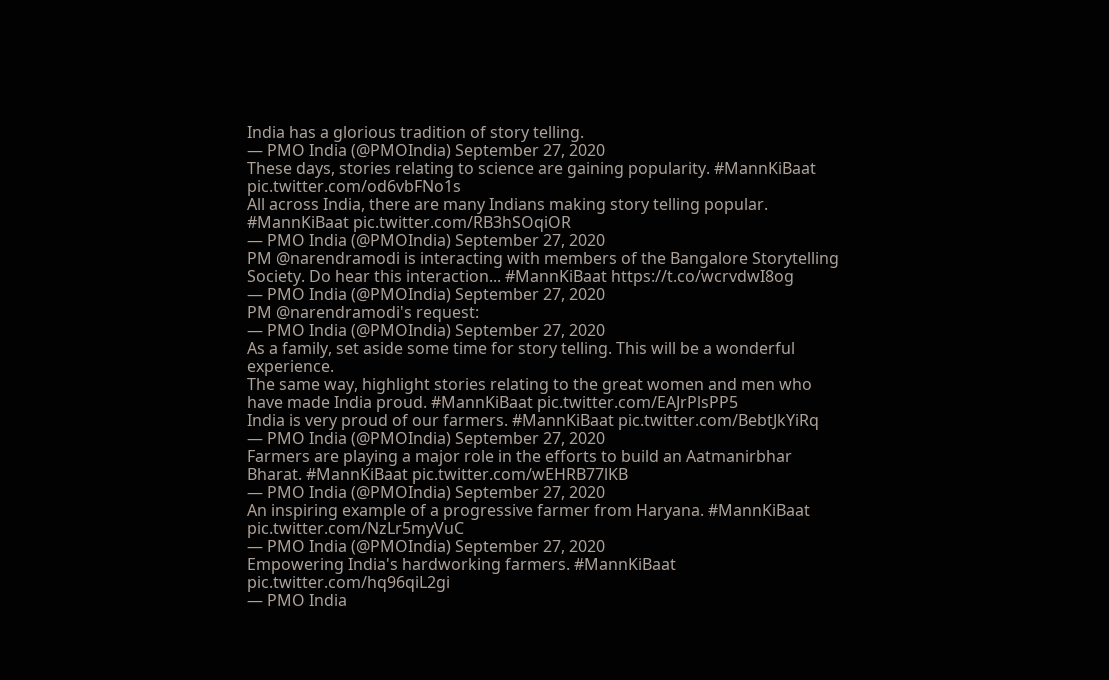India has a glorious tradition of story telling.
— PMO India (@PMOIndia) September 27, 2020
These days, stories relating to science are gaining popularity. #MannKiBaat pic.twitter.com/od6vbFNo1s
All across India, there are many Indians making story telling popular. #MannKiBaat pic.twitter.com/RB3hSOqiOR
— PMO India (@PMOIndia) September 27, 2020
PM @narendramodi is interacting with members of the Bangalore Storytelling Society. Do hear this interaction... #MannKiBaat https://t.co/wcrvdwI8og
— PMO India (@PMOIndia) September 27, 2020
PM @narendramodi's request:
— PMO India (@PMOIndia) September 27, 2020
As a family, set aside some time for story telling. This will be a wonderful experience.
The same way, highlight stories relating to the great women and men who have made India proud. #MannKiBaat pic.twitter.com/EAJrPlsPP5
India is very proud of our farmers. #MannKiBaat pic.twitter.com/BebtJkYiRq
— PMO India (@PMOIndia) September 27, 2020
Farmers are playing a major role in the efforts to build an Aatmanirbhar Bharat. #MannKiBaat pic.twitter.com/wEHRB77lKB
— PMO India (@PMOIndia) September 27, 2020
An inspiring example of a progressive farmer from Haryana. #MannKiBaat pic.twitter.com/NzLr5myVuC
— PMO India (@PMOIndia) September 27, 2020
Empowering India's hardworking farmers. #MannKiBaat pic.twitter.com/hq96qiL2gi
— PMO India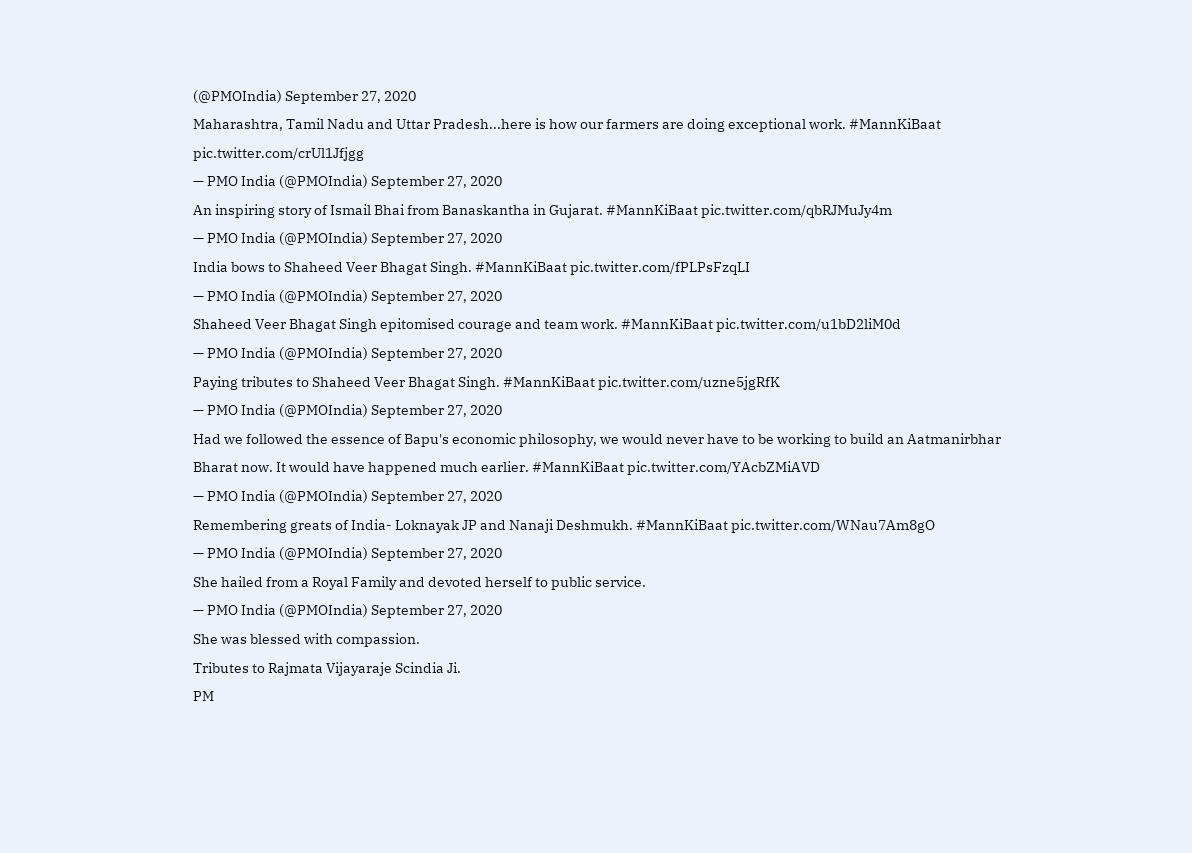(@PMOIndia) September 27, 2020
Maharashtra, Tamil Nadu and Uttar Pradesh...here is how our farmers are doing exceptional work. #MannKiBaat pic.twitter.com/crUl1Jfjgg
— PMO India (@PMOIndia) September 27, 2020
An inspiring story of Ismail Bhai from Banaskantha in Gujarat. #MannKiBaat pic.twitter.com/qbRJMuJy4m
— PMO India (@PMOIndia) September 27, 2020
India bows to Shaheed Veer Bhagat Singh. #MannKiBaat pic.twitter.com/fPLPsFzqLI
— PMO India (@PMOIndia) September 27, 2020
Shaheed Veer Bhagat Singh epitomised courage and team work. #MannKiBaat pic.twitter.com/u1bD2liM0d
— PMO India (@PMOIndia) September 27, 2020
Paying tributes to Shaheed Veer Bhagat Singh. #MannKiBaat pic.twitter.com/uzne5jgRfK
— PMO India (@PMOIndia) September 27, 2020
Had we followed the essence of Bapu's economic philosophy, we would never have to be working to build an Aatmanirbhar Bharat now. It would have happened much earlier. #MannKiBaat pic.twitter.com/YAcbZMiAVD
— PMO India (@PMOIndia) September 27, 2020
Remembering greats of India- Loknayak JP and Nanaji Deshmukh. #MannKiBaat pic.twitter.com/WNau7Am8gO
— PMO India (@PMOIndia) September 27, 2020
She hailed from a Royal Family and devoted herself to public service.
— PMO India (@PMOIndia) September 27, 2020
She was blessed with compassion.
Tributes to Rajmata Vijayaraje Scindia Ji.
PM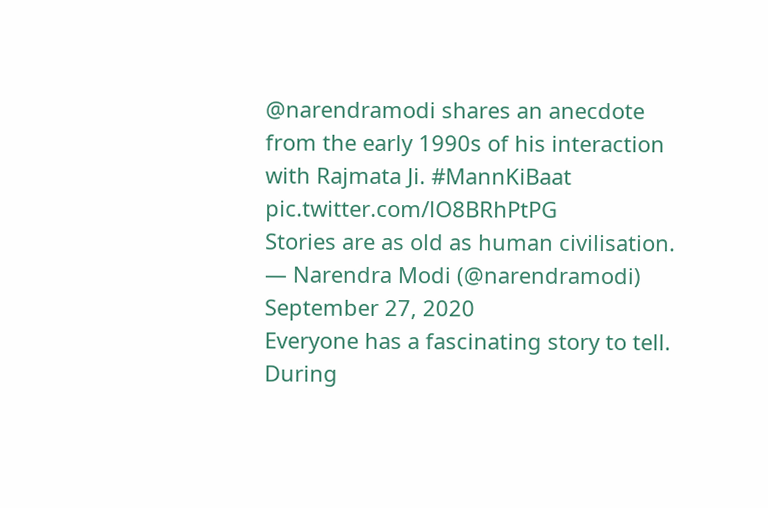@narendramodi shares an anecdote from the early 1990s of his interaction with Rajmata Ji. #MannKiBaat pic.twitter.com/lO8BRhPtPG
Stories are as old as human civilisation.
— Narendra Modi (@narendramodi) September 27, 2020
Everyone has a fascinating story to tell. During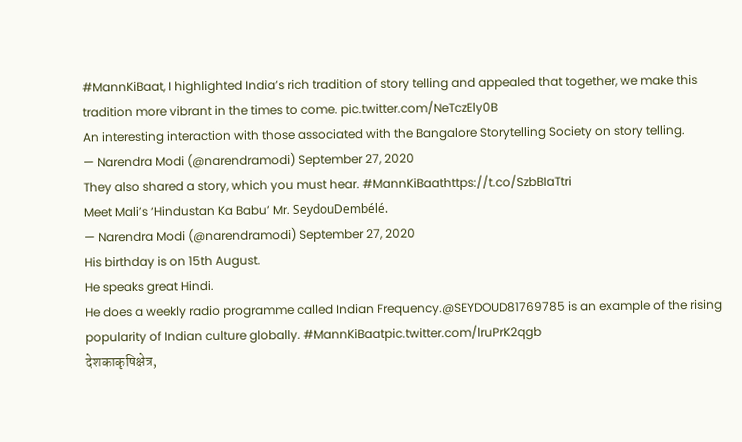#MannKiBaat, I highlighted India’s rich tradition of story telling and appealed that together, we make this tradition more vibrant in the times to come. pic.twitter.com/NeTczEly0B
An interesting interaction with those associated with the Bangalore Storytelling Society on story telling.
— Narendra Modi (@narendramodi) September 27, 2020
They also shared a story, which you must hear. #MannKiBaathttps://t.co/SzbBIaTtri
Meet Mali’s ‘Hindustan Ka Babu’ Mr. SeydouDembélé.
— Narendra Modi (@narendramodi) September 27, 2020
His birthday is on 15th August.
He speaks great Hindi.
He does a weekly radio programme called Indian Frequency.@SEYDOUD81769785 is an example of the rising popularity of Indian culture globally. #MannKiBaatpic.twitter.com/lruPrK2qgb
देशकाकृषिक्षेत्र,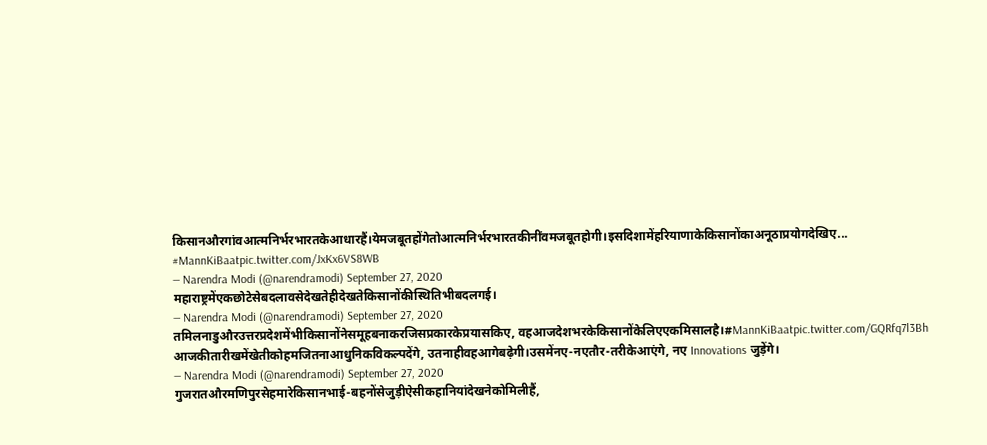किसानऔरगांवआत्मनिर्भरभारतकेआधारहैं।येमजबूतहोंगेतोआत्मनिर्भरभारतकीनींवमजबूतहोगी।इसदिशामेंहरियाणाकेकिसानोंकाअनूठाप्रयोगदेखिए... #MannKiBaatpic.twitter.com/JxKx6VS8WB
— Narendra Modi (@narendramodi) September 27, 2020
महाराष्ट्रमेंएकछोटेसेबदलावसेदेखतेहीदेखतेकिसानोंकीस्थितिभीबदलगई।
— Narendra Modi (@narendramodi) September 27, 2020
तमिलनाडुऔरउत्तरप्रदेशमेंभीकिसानोंनेसमूहबनाकरजिसप्रकारकेप्रयासकिए, वहआजदेशभरकेकिसानोंकेलिएएकमिसालहै।#MannKiBaatpic.twitter.com/GQRfq7l3Bh
आजकीतारीखमेंखेतीकोहमजितनाआधुनिकविकल्पदेंगे, उतनाहीवहआगेबढ़ेगी।उसमेंनए-नएतौर-तरीकेआएंगे, नए Innovations जुड़ेंगे।
— Narendra Modi (@narendramodi) September 27, 2020
गुजरातऔरमणिपुरसेहमारेकिसानभाई-बहनोंसेजुड़ीऐसीकहानियांदेखनेकोमिलीहैं,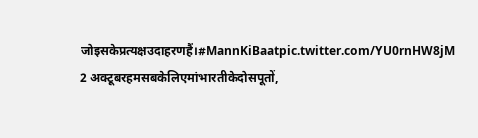जोइसकेप्रत्यक्षउदाहरणहैं।#MannKiBaatpic.twitter.com/YU0rnHW8jM
2 अक्टूबरहमसबकेलिएमांभारतीकेदोसपूतों,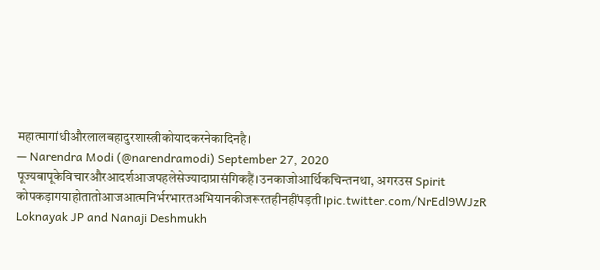महात्मागांधीऔरलालबहादुरशास्त्रीकोयादकरनेकादिनहै।
— Narendra Modi (@narendramodi) September 27, 2020
पूज्यबापूकेविचारऔरआदर्शआजपहलेसेज्यादाप्रासंगिकहैं।उनकाजोआर्थिकचिन्तनथा, अगरउस Spirit कोपकड़ागयाहोतातोआजआत्मनिर्भरभारतअभियानकीजरूरतहीनहींपड़ती।pic.twitter.com/NrEdl9WJzR
Loknayak JP and Nanaji Deshmukh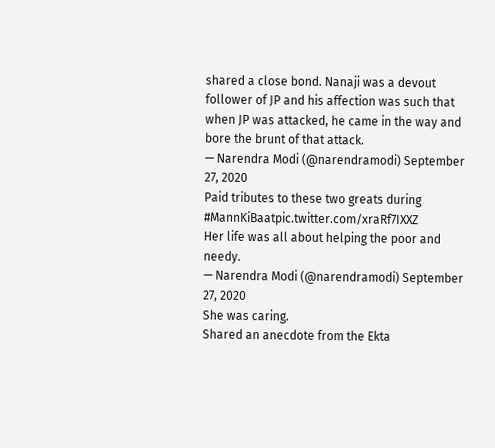shared a close bond. Nanaji was a devout follower of JP and his affection was such that when JP was attacked, he came in the way and bore the brunt of that attack.
— Narendra Modi (@narendramodi) September 27, 2020
Paid tributes to these two greats during #MannKiBaatpic.twitter.com/xraRf7IXXZ
Her life was all about helping the poor and needy.
— Narendra Modi (@narendramodi) September 27, 2020
She was caring.
Shared an anecdote from the Ekta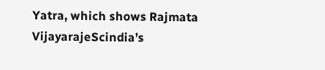Yatra, which shows Rajmata VijayarajeScindia’s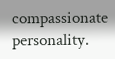compassionate personality.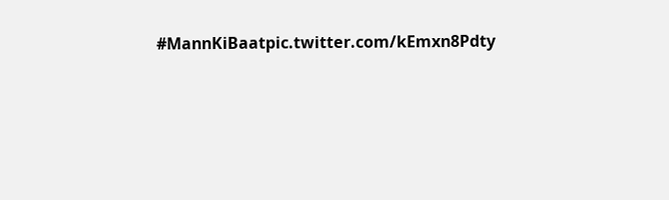#MannKiBaatpic.twitter.com/kEmxn8Pdty